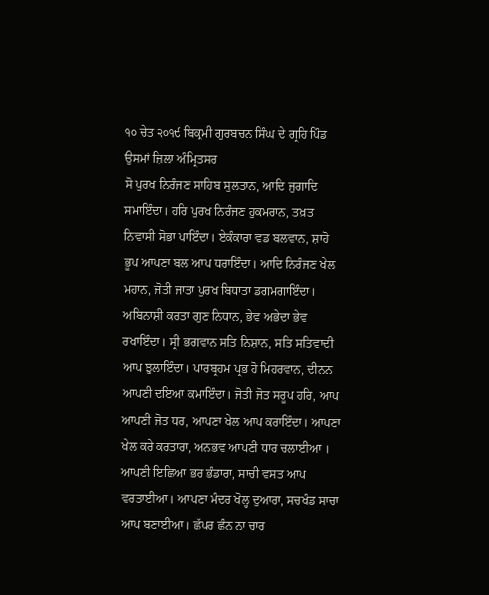੧੦ ਚੇਤ ੨੦੧੯ ਬਿਕ੍ਰਮੀ ਗੁਰਬਚਨ ਸਿੰਘ ਦੇ ਗ੍ਰਹਿ ਪਿੰਡ ਉਸਮਾਂ ਜ਼ਿਲਾ ਅੰਮ੍ਰਿਤਸਰ
ਸੋ ਪੁਰਖ ਨਿਰੰਜਣ ਸਾਹਿਬ ਸੁਲਤਾਨ, ਆਦਿ ਜੁਗਾਦਿ ਸਮਾਇੰਦਾ। ਹਰਿ ਪੁਰਖ ਨਿਰੰਜਣ ਹੁਕਮਰਾਨ, ਤਖ਼ਤ ਨਿਵਾਸੀ ਸੋਭਾ ਪਾਇੰਦਾ। ਏਕੰਕਾਰਾ ਵਡ ਬਲਵਾਨ, ਸ਼ਾਹੋ ਭੂਪ ਆਪਣਾ ਬਲ ਆਪ ਧਰਾਇੰਦਾ। ਆਦਿ ਨਿਰੰਜਣ ਖੇਲ ਮਹਾਨ, ਜੋਤੀ ਜਾਤਾ ਪੁਰਖ ਬਿਧਾਤਾ ਡਗਮਗਾਇੰਦਾ। ਅਬਿਨਾਸ਼ੀ ਕਰਤਾ ਗੁਣ ਨਿਧਾਨ, ਭੇਵ ਅਭੇਦਾ ਭੇਵ ਰਖਾਇੰਦਾ। ਸ੍ਰੀ ਭਗਵਾਨ ਸਤਿ ਨਿਸ਼ਾਨ, ਸਤਿ ਸਤਿਵਾਦੀ ਆਪ ਝੁਲਾਇੰਦਾ। ਪਾਰਬ੍ਰਹਮ ਪ੍ਰਭ ਹੋ ਮਿਹਰਵਾਨ, ਦੀਨਨ ਆਪਣੀ ਦਇਆ ਕਮਾਇੰਦਾ। ਜੋਤੀ ਜੋਤ ਸਰੂਪ ਹਰਿ, ਆਪ ਆਪਣੀ ਜੋਤ ਧਰ, ਆਪਣਾ ਖੇਲ ਆਪ ਕਰਾਇੰਦਾ। ਆਪਣਾ ਖੇਲ ਕਰੇ ਕਰਤਾਰਾ, ਅਨਭਵ ਆਪਣੀ ਧਾਰ ਚਲਾਈਆ । ਆਪਣੀ ਇਛਿਆ ਭਰ ਭੰਡਾਰਾ, ਸਾਚੀ ਵਸਤ ਆਪ ਵਰਤਾਈਆ। ਆਪਣਾ ਮੰਦਰ ਖੋਲ੍ਹ ਦੁਆਰਾ, ਸਚਖੰਡ ਸਾਚਾ ਆਪ ਬਣਾਈਆ। ਛੱਪਰ ਛੰਨ ਨਾ ਚਾਰ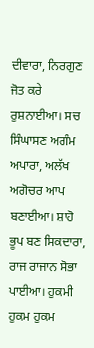ਦੀਵਾਰਾ, ਨਿਰਗੁਣ ਜੋਤ ਕਰੇ ਰੁਸ਼ਨਾਈਆ। ਸਚ ਸਿੰਘਾਸਣ ਅਗੰਮ ਅਪਾਰਾ, ਅਲੱਖ ਅਗੋਚਰ ਆਪ ਬਣਾਈਆ। ਸ਼ਾਹੋ ਭੂਪ ਬਣ ਸਿਕਦਾਰਾ, ਰਾਜ ਰਾਜਾਨ ਸੋਭਾ ਪਾਈਆ। ਹੁਕਮੀ ਹੁਕਮ ਹੁਕਮ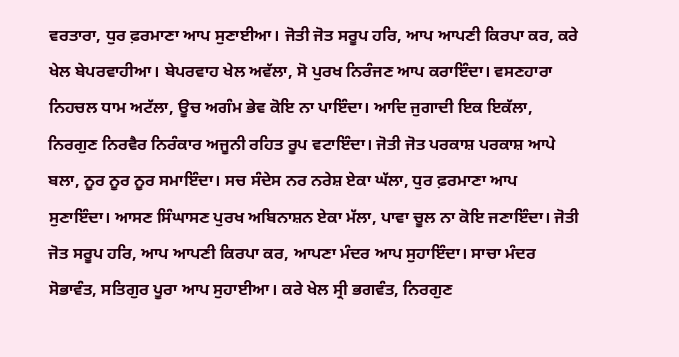ਵਰਤਾਰਾ, ਧੁਰ ਫ਼ਰਮਾਣਾ ਆਪ ਸੁਣਾਈਆ। ਜੋਤੀ ਜੋਤ ਸਰੂਪ ਹਰਿ, ਆਪ ਆਪਣੀ ਕਿਰਪਾ ਕਰ, ਕਰੇ ਖੇਲ ਬੇਪਰਵਾਹੀਆ। ਬੇਪਰਵਾਹ ਖੇਲ ਅਵੱਲਾ, ਸੋ ਪੁਰਖ ਨਿਰੰਜਣ ਆਪ ਕਰਾਇੰਦਾ। ਵਸਣਹਾਰਾ ਨਿਹਚਲ ਧਾਮ ਅਟੱਲਾ, ਊਚ ਅਗੰਮ ਭੇਵ ਕੋਇ ਨਾ ਪਾਇੰਦਾ। ਆਦਿ ਜੁਗਾਦੀ ਇਕ ਇਕੱਲਾ, ਨਿਰਗੁਣ ਨਿਰਵੈਰ ਨਿਰੰਕਾਰ ਅਜੂਨੀ ਰਹਿਤ ਰੂਪ ਵਟਾਇੰਦਾ। ਜੋਤੀ ਜੋਤ ਪਰਕਾਸ਼ ਪਰਕਾਸ਼ ਆਪੇ ਬਲਾ, ਨੂਰ ਨੂਰ ਨੂਰ ਸਮਾਇੰਦਾ। ਸਚ ਸੰਦੇਸ ਨਰ ਨਰੇਸ਼ ਏਕਾ ਘੱਲਾ, ਧੁਰ ਫ਼ਰਮਾਣਾ ਆਪ ਸੁਣਾਇੰਦਾ। ਆਸਣ ਸਿੰਘਾਸਣ ਪੁਰਖ ਅਬਿਨਾਸ਼ਨ ਏਕਾ ਮੱਲਾ, ਪਾਵਾ ਚੂਲ ਨਾ ਕੋਇ ਜਣਾਇੰਦਾ। ਜੋਤੀ ਜੋਤ ਸਰੂਪ ਹਰਿ, ਆਪ ਆਪਣੀ ਕਿਰਪਾ ਕਰ, ਆਪਣਾ ਮੰਦਰ ਆਪ ਸੁਹਾਇੰਦਾ। ਸਾਚਾ ਮੰਦਰ ਸੋਭਾਵੰਤ, ਸਤਿਗੁਰ ਪੂਰਾ ਆਪ ਸੁਹਾਈਆ। ਕਰੇ ਖੇਲ ਸ੍ਰੀ ਭਗਵੰਤ, ਨਿਰਗੁਣ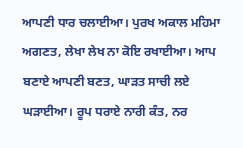ਆਪਣੀ ਧਾਰ ਚਲਾਈਆ। ਪੁਰਖ ਅਕਾਲ ਮਹਿਮਾ ਅਗਣਤ, ਲੇਖਾ ਲੇਖ ਨਾ ਕੋਇ ਰਖਾਈਆ। ਆਪ ਬਣਾਏ ਆਪਣੀ ਬਣਤ, ਘਾੜਤ ਸਾਚੀ ਲਏ ਘੜਾਈਆ। ਰੂਪ ਧਰਾਏ ਨਾਰੀ ਕੰਤ, ਨਰ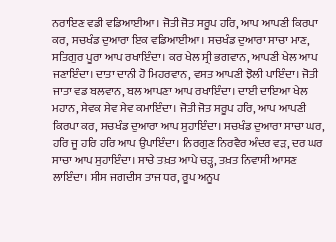ਨਰਾਇਣ ਵਡੀ ਵਡਿਆਈਆ। ਜੋਤੀ ਜੋਤ ਸਰੂਪ ਹਰਿ, ਆਪ ਆਪਣੀ ਕਿਰਪਾ ਕਰ, ਸਚਖੰਡ ਦੁਆਰਾ ਇਕ ਵਡਿਆਈਆ। ਸਚਖੰਡ ਦੁਆਰਾ ਸਾਚਾ ਮਾਣ, ਸਤਿਗੁਰ ਪੂਰਾ ਆਪ ਰਖਾਇੰਦਾ। ਕਰ ਖੇਲ ਸ੍ਰੀ ਭਗਵਾਨ, ਆਪਣੀ ਖੇਲ ਆਪ ਜਣਾਇੰਦਾ। ਦਾਤਾ ਦਾਨੀ ਹੋ ਮਿਹਰਵਾਨ, ਵਸਤ ਆਪਣੀ ਝੋਲੀ ਪਾਇੰਦਾ। ਜੋਤੀ ਜਾਤਾ ਵਡ ਬਲਵਾਨ, ਬਲ ਆਪਣਾ ਆਪ ਰਖਾਇੰਦਾ। ਦਾਈ ਦਾਇਆ ਖੇਲ ਮਹਾਨ, ਸੇਵਕ ਸੇਵ ਸੇਵ ਕਮਾਇੰਦਾ। ਜੋਤੀ ਜੋਤ ਸਰੂਪ ਹਰਿ, ਆਪ ਆਪਣੀ ਕਿਰਪਾ ਕਰ, ਸਚਖੰਡ ਦੁਆਰਾ ਆਪ ਸੁਹਾਇੰਦਾ। ਸਚਖੰਡ ਦੁਆਰਾ ਸਾਚਾ ਘਰ, ਹਰਿ ਜੂ ਹਰਿ ਹਰਿ ਆਪ ਉਪਾਇੰਦਾ। ਨਿਰਗੁਣ ਨਿਰਵੈਰ ਅੰਦਰ ਵੜ, ਦਰ ਘਰ ਸਾਚਾ ਆਪ ਸੁਹਾਇੰਦਾ। ਸਾਚੇ ਤਖ਼ਤ ਆਪੇ ਚੜ੍ਹ, ਤਖ਼ਤ ਨਿਵਾਸੀ ਆਸਣ ਲਾਇੰਦਾ। ਸੀਸ ਜਗਦੀਸ ਤਾਜ ਧਰ, ਰੂਪ ਅਨੂਪ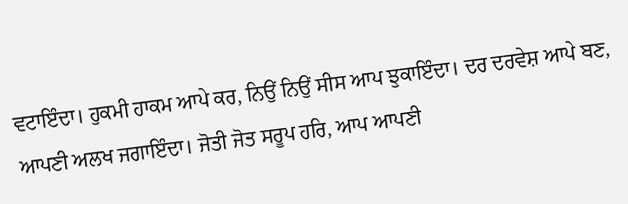ਵਟਾਇੰਦਾ। ਹੁਕਮੀ ਹਾਕਮ ਆਪੇ ਕਰ, ਨਿਉਂ ਨਿਉਂ ਸੀਸ ਆਪ ਝੁਕਾਇੰਦਾ। ਦਰ ਦਰਵੇਸ਼ ਆਪੇ ਬਣ, ਆਪਣੀ ਅਲਖ ਜਗਾਇੰਦਾ। ਜੋਤੀ ਜੋਤ ਸਰੂਪ ਹਰਿ, ਆਪ ਆਪਣੀ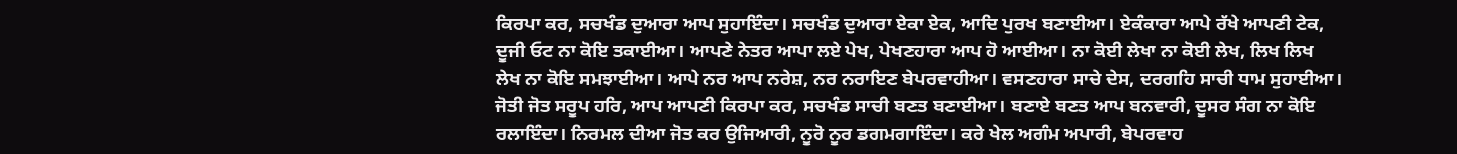ਕਿਰਪਾ ਕਰ, ਸਚਖੰਡ ਦੁਆਰਾ ਆਪ ਸੁਹਾਇੰਦਾ। ਸਚਖੰਡ ਦੁਆਰਾ ਏਕਾ ਏਕ, ਆਦਿ ਪੁਰਖ ਬਣਾਈਆ। ਏਕੰਕਾਰਾ ਆਪੇ ਰੱਖੇ ਆਪਣੀ ਟੇਕ, ਦੂਜੀ ਓਟ ਨਾ ਕੋਇ ਤਕਾਈਆ। ਆਪਣੇ ਨੇਤਰ ਆਪਾ ਲਏ ਪੇਖ, ਪੇਖਣਹਾਰਾ ਆਪ ਹੋ ਆਈਆ। ਨਾ ਕੋਈ ਲੇਖਾ ਨਾ ਕੋਈ ਲੇਖ, ਲਿਖ ਲਿਖ ਲੇਖ ਨਾ ਕੋਇ ਸਮਝਾਈਆ। ਆਪੇ ਨਰ ਆਪ ਨਰੇਸ਼, ਨਰ ਨਰਾਇਣ ਬੇਪਰਵਾਹੀਆ। ਵਸਣਹਾਰਾ ਸਾਚੇ ਦੇਸ, ਦਰਗਹਿ ਸਾਚੀ ਧਾਮ ਸੁਹਾਈਆ। ਜੋਤੀ ਜੋਤ ਸਰੂਪ ਹਰਿ, ਆਪ ਆਪਣੀ ਕਿਰਪਾ ਕਰ, ਸਚਖੰਡ ਸਾਚੀ ਬਣਤ ਬਣਾਈਆ। ਬਣਾਏ ਬਣਤ ਆਪ ਬਨਵਾਰੀ, ਦੂਸਰ ਸੰਗ ਨਾ ਕੋਇ ਰਲਾਇੰਦਾ। ਨਿਰਮਲ ਦੀਆ ਜੋਤ ਕਰ ਉਜਿਆਰੀ, ਨੂਰੋ ਨੂਰ ਡਗਮਗਾਇੰਦਾ। ਕਰੇ ਖੇਲ ਅਗੰਮ ਅਪਾਰੀ, ਬੇਪਰਵਾਹ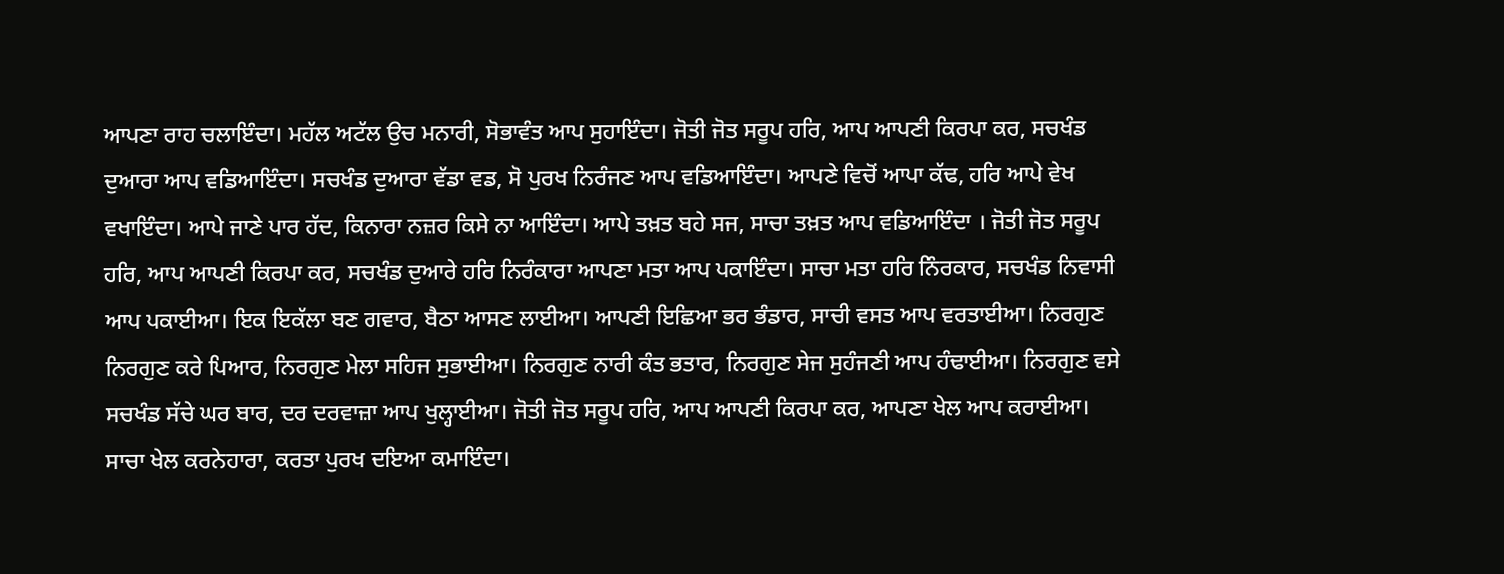ਆਪਣਾ ਰਾਹ ਚਲਾਇੰਦਾ। ਮਹੱਲ ਅਟੱਲ ਉਚ ਮਨਾਰੀ, ਸੋਭਾਵੰਤ ਆਪ ਸੁਹਾਇੰਦਾ। ਜੋਤੀ ਜੋਤ ਸਰੂਪ ਹਰਿ, ਆਪ ਆਪਣੀ ਕਿਰਪਾ ਕਰ, ਸਚਖੰਡ ਦੁਆਰਾ ਆਪ ਵਡਿਆਇੰਦਾ। ਸਚਖੰਡ ਦੁਆਰਾ ਵੱਡਾ ਵਡ, ਸੋ ਪੁਰਖ ਨਿਰੰਜਣ ਆਪ ਵਡਿਆਇੰਦਾ। ਆਪਣੇ ਵਿਚੋਂ ਆਪਾ ਕੱਢ, ਹਰਿ ਆਪੇ ਵੇਖ ਵਖਾਇੰਦਾ। ਆਪੇ ਜਾਣੇ ਪਾਰ ਹੱਦ, ਕਿਨਾਰਾ ਨਜ਼ਰ ਕਿਸੇ ਨਾ ਆਇੰਦਾ। ਆਪੇ ਤਖ਼ਤ ਬਹੇ ਸਜ, ਸਾਚਾ ਤਖ਼ਤ ਆਪ ਵਡਿਆਇੰਦਾ । ਜੋਤੀ ਜੋਤ ਸਰੂਪ ਹਰਿ, ਆਪ ਆਪਣੀ ਕਿਰਪਾ ਕਰ, ਸਚਖੰਡ ਦੁਆਰੇ ਹਰਿ ਨਿਰੰਕਾਰਾ ਆਪਣਾ ਮਤਾ ਆਪ ਪਕਾਇੰਦਾ। ਸਾਚਾ ਮਤਾ ਹਰਿ ਨਿੰਰਕਾਰ, ਸਚਖੰਡ ਨਿਵਾਸੀ ਆਪ ਪਕਾਈਆ। ਇਕ ਇਕੱਲਾ ਬਣ ਗਵਾਰ, ਬੈਠਾ ਆਸਣ ਲਾਈਆ। ਆਪਣੀ ਇਛਿਆ ਭਰ ਭੰਡਾਰ, ਸਾਚੀ ਵਸਤ ਆਪ ਵਰਤਾਈਆ। ਨਿਰਗੁਣ ਨਿਰਗੁਣ ਕਰੇ ਪਿਆਰ, ਨਿਰਗੁਣ ਮੇਲਾ ਸਹਿਜ ਸੁਭਾਈਆ। ਨਿਰਗੁਣ ਨਾਰੀ ਕੰਤ ਭਤਾਰ, ਨਿਰਗੁਣ ਸੇਜ ਸੁਹੰਜਣੀ ਆਪ ਹੰਢਾਈਆ। ਨਿਰਗੁਣ ਵਸੇ ਸਚਖੰਡ ਸੱਚੇ ਘਰ ਬਾਰ, ਦਰ ਦਰਵਾਜ਼ਾ ਆਪ ਖੁਲ੍ਹਾਈਆ। ਜੋਤੀ ਜੋਤ ਸਰੂਪ ਹਰਿ, ਆਪ ਆਪਣੀ ਕਿਰਪਾ ਕਰ, ਆਪਣਾ ਖੇਲ ਆਪ ਕਰਾਈਆ। ਸਾਚਾ ਖੇਲ ਕਰਨੇਹਾਰਾ, ਕਰਤਾ ਪੁਰਖ ਦਇਆ ਕਮਾਇੰਦਾ।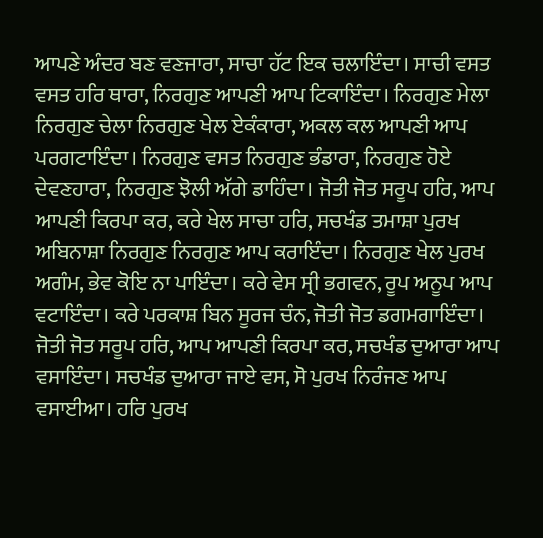ਆਪਣੇ ਅੰਦਰ ਬਣ ਵਣਜਾਰਾ, ਸਾਚਾ ਹੱਟ ਇਕ ਚਲਾਇੰਦਾ। ਸਾਚੀ ਵਸਤ ਵਸਤ ਹਰਿ ਥਾਰਾ, ਨਿਰਗੁਣ ਆਪਣੀ ਆਪ ਟਿਕਾਇੰਦਾ। ਨਿਰਗੁਣ ਮੇਲਾ ਨਿਰਗੁਣ ਚੇਲਾ ਨਿਰਗੁਣ ਖੇਲ ਏਕੰਕਾਰਾ, ਅਕਲ ਕਲ ਆਪਣੀ ਆਪ ਪਰਗਟਾਇੰਦਾ। ਨਿਰਗੁਣ ਵਸਤ ਨਿਰਗੁਣ ਭੰਡਾਰਾ, ਨਿਰਗੁਣ ਹੋਏ ਦੇਵਣਹਾਰਾ, ਨਿਰਗੁਣ ਝੋਲੀ ਅੱਗੇ ਡਾਹਿੰਦਾ। ਜੋਤੀ ਜੋਤ ਸਰੂਪ ਹਰਿ, ਆਪ ਆਪਣੀ ਕਿਰਪਾ ਕਰ, ਕਰੇ ਖੇਲ ਸਾਚਾ ਹਰਿ, ਸਚਖੰਡ ਤਮਾਸ਼ਾ ਪੁਰਖ ਅਬਿਨਾਸ਼ਾ ਨਿਰਗੁਣ ਨਿਰਗੁਣ ਆਪ ਕਰਾਇੰਦਾ। ਨਿਰਗੁਣ ਖੇਲ ਪੁਰਖ ਅਗੰਮ, ਭੇਵ ਕੋਇ ਨਾ ਪਾਇੰਦਾ। ਕਰੇ ਵੇਸ ਸ੍ਰੀ ਭਗਵਨ, ਰੂਪ ਅਨੂਪ ਆਪ ਵਟਾਇੰਦਾ। ਕਰੇ ਪਰਕਾਸ਼ ਬਿਨ ਸੂਰਜ ਚੰਨ, ਜੋਤੀ ਜੋਤ ਡਗਮਗਾਇੰਦਾ। ਜੋਤੀ ਜੋਤ ਸਰੂਪ ਹਰਿ, ਆਪ ਆਪਣੀ ਕਿਰਪਾ ਕਰ, ਸਚਖੰਡ ਦੁਆਰਾ ਆਪ ਵਸਾਇੰਦਾ। ਸਚਖੰਡ ਦੁਆਰਾ ਜਾਏ ਵਸ, ਸੋ ਪੁਰਖ ਨਿਰੰਜਣ ਆਪ ਵਸਾਈਆ। ਹਰਿ ਪੁਰਖ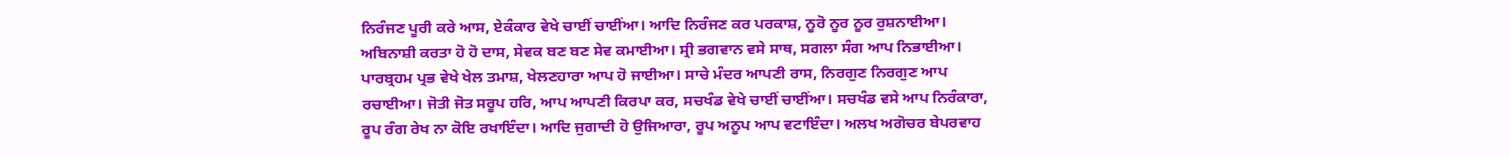ਨਿਰੰਜਣ ਪੂਰੀ ਕਰੇ ਆਸ, ਏਕੰਕਾਰ ਵੇਖੇ ਚਾਈਂ ਚਾਈਂਆ। ਆਦਿ ਨਿਰੰਜਣ ਕਰ ਪਰਕਾਸ਼, ਨੂਰੋ ਨੂਰ ਨੂਰ ਰੁਸ਼ਨਾਈਆ। ਅਬਿਨਾਸ਼ੀ ਕਰਤਾ ਹੋ ਹੋ ਦਾਸ, ਸੇਵਕ ਬਣ ਬਣ ਸੇਵ ਕਮਾਈਆ। ਸ੍ਰੀ ਭਗਵਾਨ ਵਸੇ ਸਾਥ, ਸਗਲਾ ਸੰਗ ਆਪ ਨਿਭਾਈਆ। ਪਾਰਬ੍ਰਹਮ ਪ੍ਰਭ ਵੇਖੇ ਖੇਲ ਤਮਾਸ਼, ਖੇਲਣਹਾਰਾ ਆਪ ਹੋ ਜਾਈਆ। ਸਾਚੇ ਮੰਦਰ ਆਪਣੀ ਰਾਸ, ਨਿਰਗੁਣ ਨਿਰਗੁਣ ਆਪ ਰਚਾਈਆ। ਜੋਤੀ ਜੋਤ ਸਰੂਪ ਹਰਿ, ਆਪ ਆਪਣੀ ਕਿਰਪਾ ਕਰ, ਸਚਖੰਡ ਵੇਖੇ ਚਾਈਂ ਚਾਈਂਆ। ਸਚਖੰਡ ਵਸੇ ਆਪ ਨਿਰੰਕਾਰਾ, ਰੂਪ ਰੰਗ ਰੇਖ ਨਾ ਕੋਇ ਰਖਾਇੰਦਾ। ਆਦਿ ਜੁਗਾਦੀ ਹੋ ਉਜਿਆਰਾ, ਰੂਪ ਅਨੂਪ ਆਪ ਵਟਾਇੰਦਾ। ਅਲਖ ਅਗੋਚਰ ਬੇਪਰਵਾਹ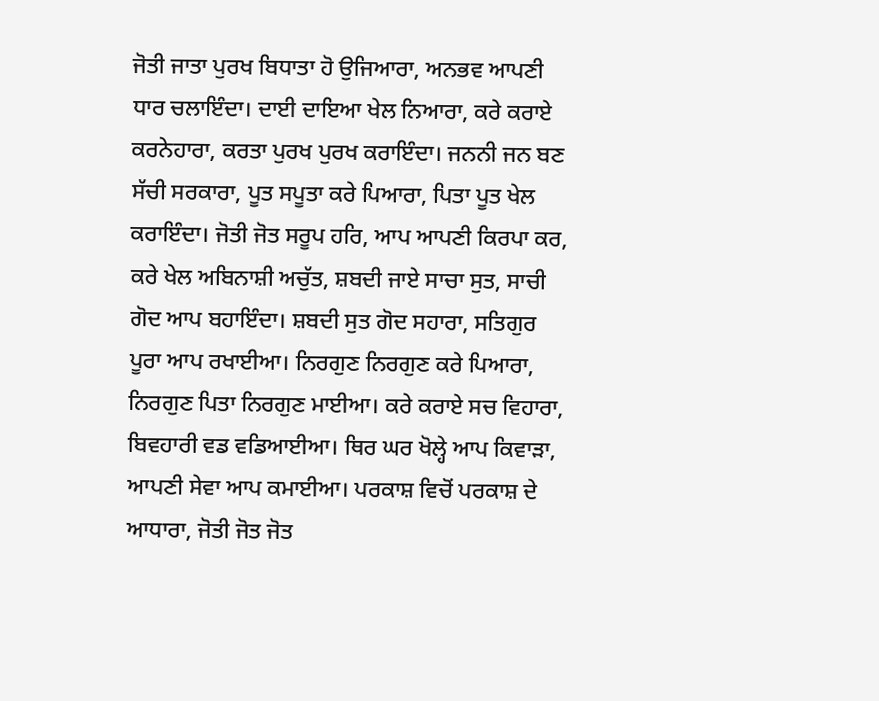ਜੋਤੀ ਜਾਤਾ ਪੁਰਖ ਬਿਧਾਤਾ ਹੋ ਉਜਿਆਰਾ, ਅਨਭਵ ਆਪਣੀ ਧਾਰ ਚਲਾਇੰਦਾ। ਦਾਈ ਦਾਇਆ ਖੇਲ ਨਿਆਰਾ, ਕਰੇ ਕਰਾਏ ਕਰਨੇਹਾਰਾ, ਕਰਤਾ ਪੁਰਖ ਪੁਰਖ ਕਰਾਇੰਦਾ। ਜਨਨੀ ਜਨ ਬਣ ਸੱਚੀ ਸਰਕਾਰਾ, ਪੂਤ ਸਪੂਤਾ ਕਰੇ ਪਿਆਰਾ, ਪਿਤਾ ਪੂਤ ਖੇਲ ਕਰਾਇੰਦਾ। ਜੋਤੀ ਜੋਤ ਸਰੂਪ ਹਰਿ, ਆਪ ਆਪਣੀ ਕਿਰਪਾ ਕਰ, ਕਰੇ ਖੇਲ ਅਬਿਨਾਸ਼ੀ ਅਚੁੱਤ, ਸ਼ਬਦੀ ਜਾਏ ਸਾਚਾ ਸੁਤ, ਸਾਚੀ ਗੋਦ ਆਪ ਬਹਾਇੰਦਾ। ਸ਼ਬਦੀ ਸੁਤ ਗੋਦ ਸਹਾਰਾ, ਸਤਿਗੁਰ ਪੂਰਾ ਆਪ ਰਖਾਈਆ। ਨਿਰਗੁਣ ਨਿਰਗੁਣ ਕਰੇ ਪਿਆਰਾ, ਨਿਰਗੁਣ ਪਿਤਾ ਨਿਰਗੁਣ ਮਾਈਆ। ਕਰੇ ਕਰਾਏ ਸਚ ਵਿਹਾਰਾ, ਬਿਵਹਾਰੀ ਵਡ ਵਡਿਆਈਆ। ਥਿਰ ਘਰ ਖੋਲ੍ਹੇ ਆਪ ਕਿਵਾੜਾ, ਆਪਣੀ ਸੇਵਾ ਆਪ ਕਮਾਈਆ। ਪਰਕਾਸ਼ ਵਿਚੋਂ ਪਰਕਾਸ਼ ਦੇ ਆਧਾਰਾ, ਜੋਤੀ ਜੋਤ ਜੋਤ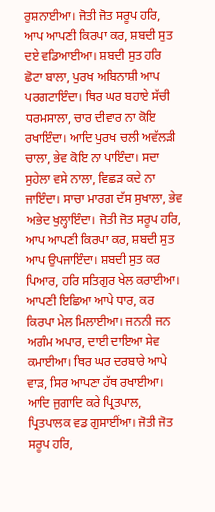ਰੁਸ਼ਨਾਈਆ। ਜੋਤੀ ਜੋਤ ਸਰੂਪ ਹਰਿ, ਆਪ ਆਪਣੀ ਕਿਰਪਾ ਕਰ, ਸ਼ਬਦੀ ਸੁਤ ਦਏ ਵਡਿਆਈਆ। ਸ਼ਬਦੀ ਸੁਤ ਹਰਿ ਛੋਟਾ ਬਾਲਾ, ਪੁਰਖ ਅਬਿਨਾਸ਼ੀ ਆਪ ਪਰਗਟਾਇੰਦਾ। ਥਿਰ ਘਰ ਬਹਾਏ ਸੱਚੀ ਧਰਮਸਾਲਾ, ਚਾਰ ਦੀਵਾਰ ਨਾ ਕੋਇ ਰਖਾਇੰਦਾ। ਆਦਿ ਪੁਰਖ ਚਲੀ ਅਵੱਲੜੀ ਚਾਲਾ, ਭੇਵ ਕੋਇ ਨਾ ਪਾਇੰਦਾ। ਸਦਾ ਸੁਹੇਲਾ ਵਸੇ ਨਾਲਾ, ਵਿਛੜ ਕਦੇ ਨਾ ਜਾਇੰਦਾ। ਸਾਚਾ ਮਾਰਗ ਦੱਸ ਸੁਖਾਲਾ, ਭੇਵ ਅਭੇਦ ਖੁਲ੍ਹਾਇੰਦਾ। ਜੋਤੀ ਜੋਤ ਸਰੂਪ ਹਰਿ, ਆਪ ਆਪਣੀ ਕਿਰਪਾ ਕਰ, ਸ਼ਬਦੀ ਸੁਤ ਆਪ ਉਪਜਾਇੰਦਾ। ਸ਼ਬਦੀ ਸੁਤ ਕਰ ਪਿਆਰ, ਹਰਿ ਸਤਿਗੁਰ ਖੇਲ ਕਰਾਈਆ। ਆਪਣੀ ਇਛਿਆ ਆਪੇ ਧਾਰ, ਕਰ ਕਿਰਪਾ ਮੇਲ ਮਿਲਾਈਆ। ਜਨਨੀ ਜਨ ਅਗੰਮ ਅਪਾਰ, ਦਾਈ ਦਾਇਆ ਸੇਵ ਕਮਾਈਆ। ਥਿਰ ਘਰ ਦਰਬਾਰੇ ਆਪੇ ਵਾੜ, ਸਿਰ ਆਪਣਾ ਹੱਥ ਰਖਾਈਆ। ਆਦਿ ਜੁਗਾਦਿ ਕਰੇ ਪ੍ਰਿਤਪਾਲ, ਪ੍ਰਿਤਪਾਲਕ ਵਡ ਗੁਸਾਈਂਆ। ਜੋਤੀ ਜੋਤ ਸਰੂਪ ਹਰਿ,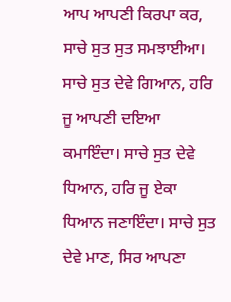ਆਪ ਆਪਣੀ ਕਿਰਪਾ ਕਰ, ਸਾਚੇ ਸੁਤ ਸੁਤ ਸਮਝਾਈਆ। ਸਾਚੇ ਸੁਤ ਦੇਵੇ ਗਿਆਨ, ਹਰਿ ਜੂ ਆਪਣੀ ਦਇਆ ਕਮਾਇੰਦਾ। ਸਾਚੇ ਸੁਤ ਦੇਵੇ ਧਿਆਨ, ਹਰਿ ਜੂ ਏਕਾ ਧਿਆਨ ਜਣਾਇੰਦਾ। ਸਾਚੇ ਸੁਤ ਦੇਵੇ ਮਾਣ, ਸਿਰ ਆਪਣਾ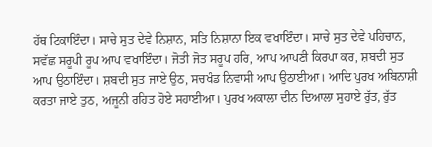ਹੱਥ ਟਿਕਾਇੰਦਾ। ਸਾਚੇ ਸੁਤ ਦੇਵੇ ਨਿਸ਼ਾਨ, ਸਤਿ ਨਿਸ਼ਾਨਾ ਇਕ ਵਖਾਇੰਦਾ। ਸਾਚੇ ਸੁਤ ਦੇਵੇ ਪਹਿਚਾਨ, ਸਵੱਛ ਸਰੂਪੀ ਰੂਪ ਆਪ ਵਖਾਇੰਦਾ। ਜੋਤੀ ਜੋਤ ਸਰੂਪ ਹਰਿ, ਆਪ ਆਪਣੀ ਕਿਰਪਾ ਕਰ, ਸ਼ਬਦੀ ਸੁਤ ਆਪ ਉਠਾਇੰਦਾ। ਸ਼ਬਦੀ ਸੁਤ ਜਾਏ ਉਠ, ਸਚਖੰਡ ਨਿਵਾਸੀ ਆਪ ਉਠਾਈਆ। ਆਦਿ ਪੁਰਖ ਅਬਿਨਾਸ਼ੀ ਕਰਤਾ ਜਾਏ ਤੁਠ, ਅਜੂਨੀ ਰਹਿਤ ਹੋਏ ਸਹਾਈਆ। ਪੁਰਖ ਅਕਾਲਾ ਦੀਨ ਦਿਆਲਾ ਸੁਹਾਏ ਰੁੱਤ, ਰੁੱਤ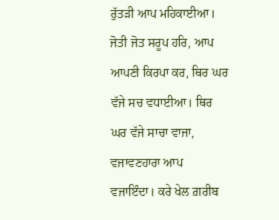ਰੁੱਤੜੀ ਆਪ ਮਹਿਕਾਈਆ। ਜੋਤੀ ਜੋਤ ਸਰੂਪ ਹਰਿ, ਆਪ ਆਪਣੀ ਕਿਰਪਾ ਕਰ, ਥਿਰ ਘਰ ਵੱਜੇ ਸਚ ਵਧਾਈਆ। ਥਿਰ ਘਰ ਵੱਜੇ ਸਾਚਾ ਵਾਜਾ, ਵਜਾਵਣਹਾਰਾ ਆਪ ਵਜਾਇੰਦਾ। ਕਰੇ ਖੇਲ ਗ਼ਰੀਬ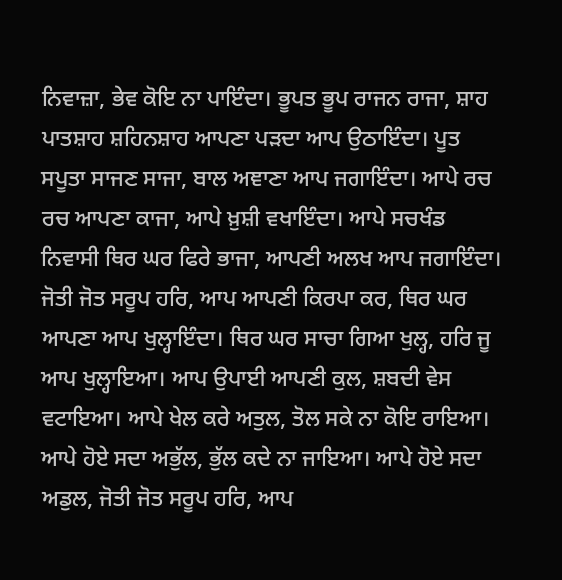ਨਿਵਾਜ਼ਾ, ਭੇਵ ਕੋਇ ਨਾ ਪਾਇੰਦਾ। ਭੂਪਤ ਭੂਪ ਰਾਜਨ ਰਾਜਾ, ਸ਼ਾਹ ਪਾਤਸ਼ਾਹ ਸ਼ਹਿਨਸ਼ਾਹ ਆਪਣਾ ਪੜਦਾ ਆਪ ਉਠਾਇੰਦਾ। ਪੂਤ ਸਪੂਤਾ ਸਾਜਣ ਸਾਜਾ, ਬਾਲ ਅਞਾਣਾ ਆਪ ਜਗਾਇੰਦਾ। ਆਪੇ ਰਚ ਰਚ ਆਪਣਾ ਕਾਜਾ, ਆਪੇ ਖ਼ੁਸ਼ੀ ਵਖਾਇੰਦਾ। ਆਪੇ ਸਚਖੰਡ ਨਿਵਾਸੀ ਥਿਰ ਘਰ ਫਿਰੇ ਭਾਜਾ, ਆਪਣੀ ਅਲਖ ਆਪ ਜਗਾਇੰਦਾ। ਜੋਤੀ ਜੋਤ ਸਰੂਪ ਹਰਿ, ਆਪ ਆਪਣੀ ਕਿਰਪਾ ਕਰ, ਥਿਰ ਘਰ ਆਪਣਾ ਆਪ ਖੁਲ੍ਹਾਇੰਦਾ। ਥਿਰ ਘਰ ਸਾਚਾ ਗਿਆ ਖੁਲ੍ਹ, ਹਰਿ ਜੂ ਆਪ ਖੁਲ੍ਹਾਇਆ। ਆਪ ਉਪਾਈ ਆਪਣੀ ਕੁਲ, ਸ਼ਬਦੀ ਵੇਸ ਵਟਾਇਆ। ਆਪੇ ਖੇਲ ਕਰੇ ਅਤੁਲ, ਤੋਲ ਸਕੇ ਨਾ ਕੋਇ ਰਾਇਆ। ਆਪੇ ਹੋਏ ਸਦਾ ਅਭੁੱਲ, ਭੁੱਲ ਕਦੇ ਨਾ ਜਾਇਆ। ਆਪੇ ਹੋਏ ਸਦਾ ਅਡੁਲ, ਜੋਤੀ ਜੋਤ ਸਰੂਪ ਹਰਿ, ਆਪ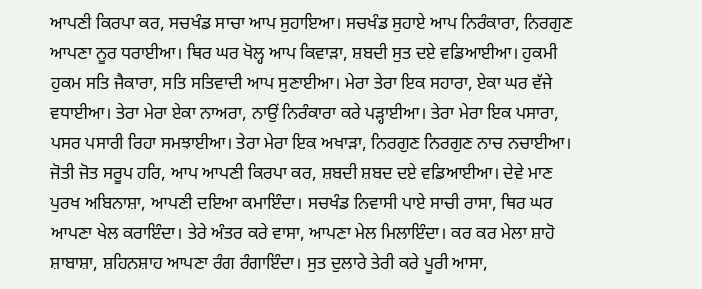ਆਪਣੀ ਕਿਰਪਾ ਕਰ, ਸਚਖੰਡ ਸਾਚਾ ਆਪ ਸੁਹਾਇਆ। ਸਚਖੰਡ ਸੁਹਾਏ ਆਪ ਨਿਰੰਕਾਰਾ, ਨਿਰਗੁਣ ਆਪਣਾ ਨੂਰ ਧਰਾਈਆ। ਥਿਰ ਘਰ ਖੋਲ੍ਹ ਆਪ ਕਿਵਾੜਾ, ਸ਼ਬਦੀ ਸੁਤ ਦਏ ਵਡਿਆਈਆ। ਹੁਕਮੀ ਹੁਕਮ ਸਤਿ ਜੈਕਾਰਾ, ਸਤਿ ਸਤਿਵਾਦੀ ਆਪ ਸੁਣਾਈਆ। ਮੇਰਾ ਤੇਰਾ ਇਕ ਸਹਾਰਾ, ਏਕਾ ਘਰ ਵੱਜੇ ਵਧਾਈਆ। ਤੇਰਾ ਮੇਰਾ ਏਕਾ ਨਾਅਰਾ, ਨਾਉਂ ਨਿਰੰਕਾਰਾ ਕਰੇ ਪੜ੍ਹਾਈਆ। ਤੇਰਾ ਮੇਰਾ ਇਕ ਪਸਾਰਾ, ਪਸਰ ਪਸਾਰੀ ਰਿਹਾ ਸਮਝਾਈਆ। ਤੇਰਾ ਮੇਰਾ ਇਕ ਅਖਾੜਾ, ਨਿਰਗੁਣ ਨਿਰਗੁਣ ਨਾਚ ਨਚਾਈਆ। ਜੋਤੀ ਜੋਤ ਸਰੂਪ ਹਰਿ, ਆਪ ਆਪਣੀ ਕਿਰਪਾ ਕਰ, ਸ਼ਬਦੀ ਸ਼ਬਦ ਦਏ ਵਡਿਆਈਆ। ਦੇਵੇ ਮਾਣ ਪੁਰਖ ਅਬਿਨਾਸ਼ਾ, ਆਪਣੀ ਦਇਆ ਕਮਾਇੰਦਾ। ਸਚਖੰਡ ਨਿਵਾਸੀ ਪਾਏ ਸਾਚੀ ਰਾਸਾ, ਥਿਰ ਘਰ ਆਪਣਾ ਖੇਲ ਕਰਾਇੰਦਾ। ਤੇਰੇ ਅੰਤਰ ਕਰੇ ਵਾਸਾ, ਆਪਣਾ ਮੇਲ ਮਿਲਾਇੰਦਾ। ਕਰ ਕਰ ਮੇਲਾ ਸ਼ਾਹੋ ਸ਼ਾਬਾਸ਼ਾ, ਸ਼ਹਿਨਸ਼ਾਹ ਆਪਣਾ ਰੰਗ ਰੰਗਾਇੰਦਾ। ਸੁਤ ਦੁਲਾਰੇ ਤੇਰੀ ਕਰੇ ਪੂਰੀ ਆਸਾ,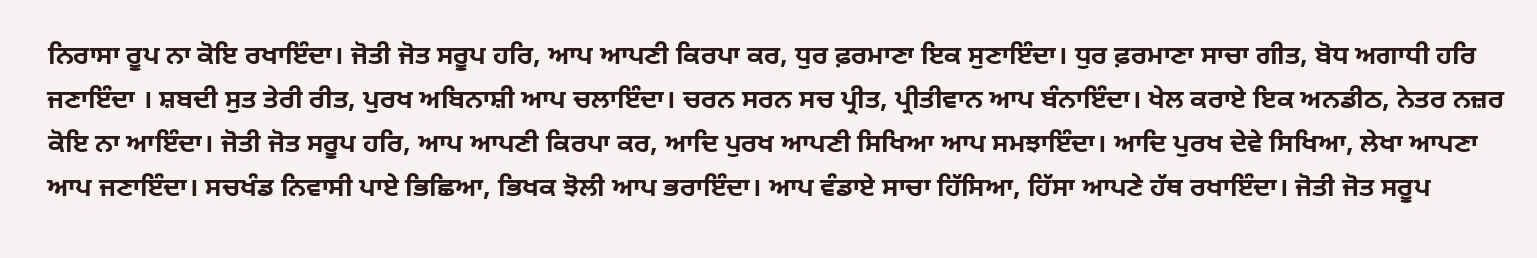ਨਿਰਾਸਾ ਰੂਪ ਨਾ ਕੋਇ ਰਖਾਇੰਦਾ। ਜੋਤੀ ਜੋਤ ਸਰੂਪ ਹਰਿ, ਆਪ ਆਪਣੀ ਕਿਰਪਾ ਕਰ, ਧੁਰ ਫ਼ਰਮਾਣਾ ਇਕ ਸੁਣਾਇੰਦਾ। ਧੁਰ ਫ਼ਰਮਾਣਾ ਸਾਚਾ ਗੀਤ, ਬੋਧ ਅਗਾਧੀ ਹਰਿ ਜਣਾਇੰਦਾ । ਸ਼ਬਦੀ ਸੁਤ ਤੇਰੀ ਰੀਤ, ਪੁਰਖ ਅਬਿਨਾਸ਼ੀ ਆਪ ਚਲਾਇੰਦਾ। ਚਰਨ ਸਰਨ ਸਚ ਪ੍ਰੀਤ, ਪ੍ਰੀਤੀਵਾਨ ਆਪ ਬੰਨਾਇੰਦਾ। ਖੇਲ ਕਰਾਏ ਇਕ ਅਨਡੀਠ, ਨੇਤਰ ਨਜ਼ਰ ਕੋਇ ਨਾ ਆਇੰਦਾ। ਜੋਤੀ ਜੋਤ ਸਰੂਪ ਹਰਿ, ਆਪ ਆਪਣੀ ਕਿਰਪਾ ਕਰ, ਆਦਿ ਪੁਰਖ ਆਪਣੀ ਸਿਖਿਆ ਆਪ ਸਮਝਾਇੰਦਾ। ਆਦਿ ਪੁਰਖ ਦੇਵੇ ਸਿਖਿਆ, ਲੇਖਾ ਆਪਣਾ ਆਪ ਜਣਾਇੰਦਾ। ਸਚਖੰਡ ਨਿਵਾਸੀ ਪਾਏ ਭਿਛਿਆ, ਭਿਖਕ ਝੋਲੀ ਆਪ ਭਰਾਇੰਦਾ। ਆਪ ਵੰਡਾਏ ਸਾਚਾ ਹਿੱਸਿਆ, ਹਿੱਸਾ ਆਪਣੇ ਹੱਥ ਰਖਾਇੰਦਾ। ਜੋਤੀ ਜੋਤ ਸਰੂਪ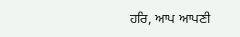ਹਰਿ, ਆਪ ਆਪਣੀ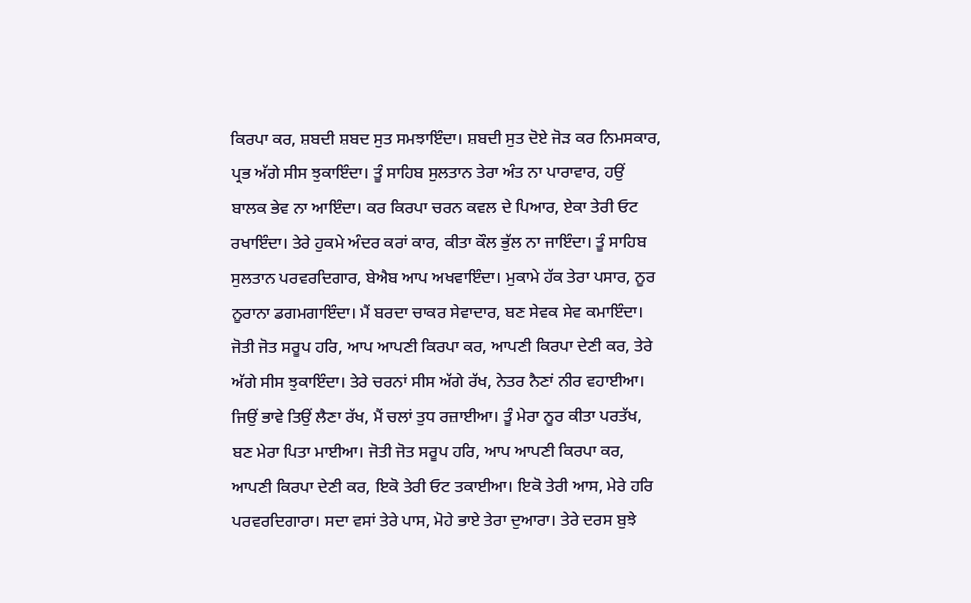ਕਿਰਪਾ ਕਰ, ਸ਼ਬਦੀ ਸ਼ਬਦ ਸੁਤ ਸਮਝਾਇੰਦਾ। ਸ਼ਬਦੀ ਸੁਤ ਦੋਏ ਜੋੜ ਕਰ ਨਿਮਸਕਾਰ, ਪ੍ਰਭ ਅੱਗੇ ਸੀਸ ਝੁਕਾਇੰਦਾ। ਤੂੰ ਸਾਹਿਬ ਸੁਲਤਾਨ ਤੇਰਾ ਅੰਤ ਨਾ ਪਾਰਾਵਾਰ, ਹਉਂ ਬਾਲਕ ਭੇਵ ਨਾ ਆਇੰਦਾ। ਕਰ ਕਿਰਪਾ ਚਰਨ ਕਵਲ ਦੇ ਪਿਆਰ, ਏਕਾ ਤੇਰੀ ਓਟ ਰਖਾਇੰਦਾ। ਤੇਰੇ ਹੁਕਮੇ ਅੰਦਰ ਕਰਾਂ ਕਾਰ, ਕੀਤਾ ਕੌਲ ਭੁੱਲ ਨਾ ਜਾਇੰਦਾ। ਤੂੰ ਸਾਹਿਬ ਸੁਲਤਾਨ ਪਰਵਰਦਿਗਾਰ, ਬੇਐਬ ਆਪ ਅਖਵਾਇੰਦਾ। ਮੁਕਾਮੇ ਹੱਕ ਤੇਰਾ ਪਸਾਰ, ਨੂਰ ਨੂਰਾਨਾ ਡਗਮਗਾਇੰਦਾ। ਮੈਂ ਬਰਦਾ ਚਾਕਰ ਸੇਵਾਦਾਰ, ਬਣ ਸੇਵਕ ਸੇਵ ਕਮਾਇੰਦਾ। ਜੋਤੀ ਜੋਤ ਸਰੂਪ ਹਰਿ, ਆਪ ਆਪਣੀ ਕਿਰਪਾ ਕਰ, ਆਪਣੀ ਕਿਰਪਾ ਦੇਣੀ ਕਰ, ਤੇਰੇ ਅੱਗੇ ਸੀਸ ਝੁਕਾਇੰਦਾ। ਤੇਰੇ ਚਰਨਾਂ ਸੀਸ ਅੱਗੇ ਰੱਖ, ਨੇਤਰ ਨੈਣਾਂ ਨੀਰ ਵਹਾਈਆ। ਜਿਉਂ ਭਾਵੇ ਤਿਉਂ ਲੈਣਾ ਰੱਖ, ਮੈਂ ਚਲਾਂ ਤੁਧ ਰਜ਼ਾਈਆ। ਤੂੰ ਮੇਰਾ ਨੂਰ ਕੀਤਾ ਪਰਤੱਖ, ਬਣ ਮੇਰਾ ਪਿਤਾ ਮਾਈਆ। ਜੋਤੀ ਜੋਤ ਸਰੂਪ ਹਰਿ, ਆਪ ਆਪਣੀ ਕਿਰਪਾ ਕਰ, ਆਪਣੀ ਕਿਰਪਾ ਦੇਣੀ ਕਰ, ਇਕੋ ਤੇਰੀ ਓਟ ਤਕਾਈਆ। ਇਕੋ ਤੇਰੀ ਆਸ, ਮੇਰੇ ਹਰਿ ਪਰਵਰਦਿਗਾਰਾ। ਸਦਾ ਵਸਾਂ ਤੇਰੇ ਪਾਸ, ਮੋਹੇ ਭਾਏ ਤੇਰਾ ਦੁਆਰਾ। ਤੇਰੇ ਦਰਸ ਬੁਝੇ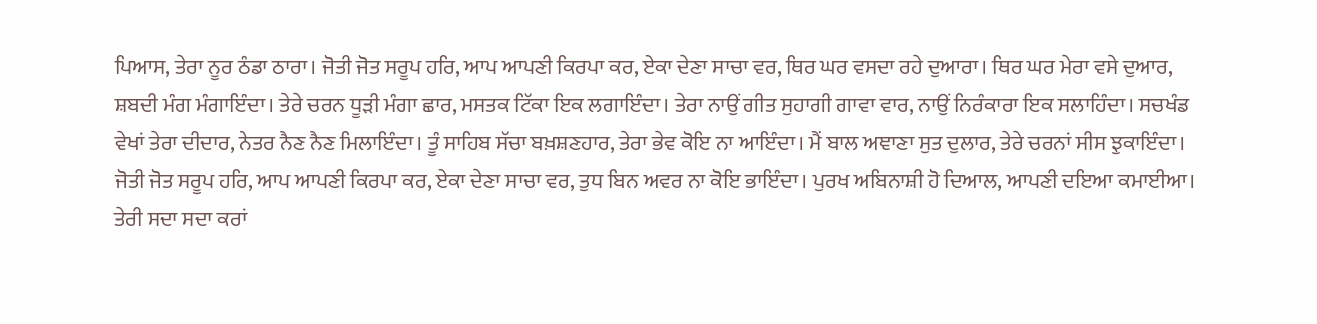ਪਿਆਸ, ਤੇਰਾ ਨੂਰ ਠੰਡਾ ਠਾਰਾ। ਜੋਤੀ ਜੋਤ ਸਰੂਪ ਹਰਿ, ਆਪ ਆਪਣੀ ਕਿਰਪਾ ਕਰ, ਏਕਾ ਦੇਣਾ ਸਾਚਾ ਵਰ, ਥਿਰ ਘਰ ਵਸਦਾ ਰਹੇ ਦੁਆਰਾ। ਥਿਰ ਘਰ ਮੇਰਾ ਵਸੇ ਦੁਆਰ, ਸ਼ਬਦੀ ਮੰਗ ਮੰਗਾਇੰਦਾ। ਤੇਰੇ ਚਰਨ ਧੂੜੀ ਮੰਗਾ ਛਾਰ, ਮਸਤਕ ਟਿੱਕਾ ਇਕ ਲਗਾਇੰਦਾ। ਤੇਰਾ ਨਾਉਂ ਗੀਤ ਸੁਹਾਗੀ ਗਾਵਾ ਵਾਰ, ਨਾਉਂ ਨਿਰੰਕਾਰਾ ਇਕ ਸਲਾਹਿੰਦਾ। ਸਚਖੰਡ ਵੇਖਾਂ ਤੇਰਾ ਦੀਦਾਰ, ਨੇਤਰ ਨੈਣ ਨੈਣ ਮਿਲਾਇੰਦਾ। ਤੂੰ ਸਾਹਿਬ ਸੱਚਾ ਬਖ਼ਸ਼ਣਹਾਰ, ਤੇਰਾ ਭੇਵ ਕੋਇ ਨਾ ਆਇੰਦਾ। ਮੈਂ ਬਾਲ ਅਞਾਣਾ ਸੁਤ ਦੁਲਾਰ, ਤੇਰੇ ਚਰਨਾਂ ਸੀਸ ਝੁਕਾਇੰਦਾ। ਜੋਤੀ ਜੋਤ ਸਰੂਪ ਹਰਿ, ਆਪ ਆਪਣੀ ਕਿਰਪਾ ਕਰ, ਏਕਾ ਦੇਣਾ ਸਾਚਾ ਵਰ, ਤੁਧ ਬਿਨ ਅਵਰ ਨਾ ਕੋਇ ਭਾਇੰਦਾ। ਪੁਰਖ ਅਬਿਨਾਸ਼ੀ ਹੋ ਦਿਆਲ, ਆਪਣੀ ਦਇਆ ਕਮਾਈਆ। ਤੇਰੀ ਸਦਾ ਸਦਾ ਕਰਾਂ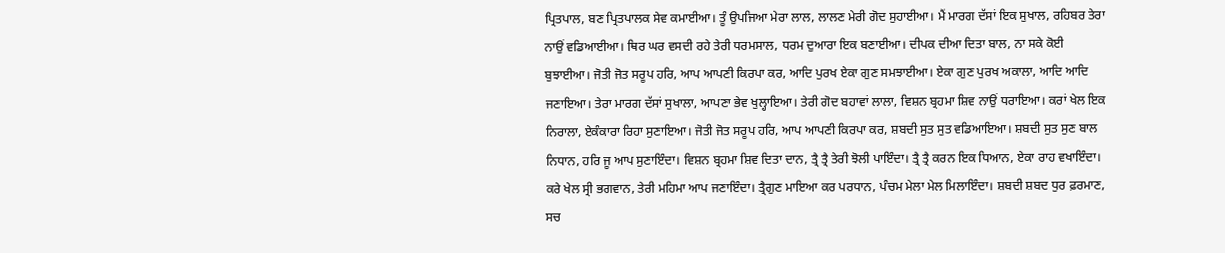ਪ੍ਰਿਤਪਾਲ, ਬਣ ਪ੍ਰਿਤਪਾਲਕ ਸੇਵ ਕਮਾਈਆ। ਤੂੰ ਉਪਜਿਆ ਮੇਰਾ ਲਾਲ, ਲਾਲਣ ਮੇਰੀ ਗੋਦ ਸੁਹਾਈਆ। ਮੈਂ ਮਾਰਗ ਦੱਸਾਂ ਇਕ ਸੁਖਾਲ, ਰਹਿਬਰ ਤੇਰਾ ਨਾਉਂ ਵਡਿਆਈਆ। ਥਿਰ ਘਰ ਵਸਦੀ ਰਹੇ ਤੇਰੀ ਧਰਮਸਾਲ, ਧਰਮ ਦੁਆਰਾ ਇਕ ਬਣਾਈਆ। ਦੀਪਕ ਦੀਆ ਦਿਤਾ ਬਾਲ, ਨਾ ਸਕੇ ਕੋਈ ਬੁਝਾਈਆ। ਜੋਤੀ ਜੋਤ ਸਰੂਪ ਹਰਿ, ਆਪ ਆਪਣੀ ਕਿਰਪਾ ਕਰ, ਆਦਿ ਪੁਰਖ ਏਕਾ ਗੁਣ ਸਮਝਾਈਆ। ਏਕਾ ਗੁਣ ਪੁਰਖ ਅਕਾਲਾ, ਆਦਿ ਆਦਿ ਜਣਾਇਆ। ਤੇਰਾ ਮਾਰਗ ਦੱਸਾਂ ਸੁਖਾਲਾ, ਆਪਣਾ ਭੇਵ ਖੁਲ੍ਹਾਇਆ। ਤੇਰੀ ਗੋਦ ਬਹਾਵਾਂ ਲਾਲਾ, ਵਿਸ਼ਨ ਬ੍ਰਹਮਾ ਸ਼ਿਵ ਨਾਉਂ ਧਰਾਇਆ। ਕਰਾਂ ਖੇਲ ਇਕ ਨਿਰਾਲਾ, ਏਕੰਕਾਰਾ ਰਿਹਾ ਸੁਣਾਇਆ। ਜੋਤੀ ਜੋਤ ਸਰੂਪ ਹਰਿ, ਆਪ ਆਪਣੀ ਕਿਰਪਾ ਕਰ, ਸ਼ਬਦੀ ਸੁਤ ਸੁਤ ਵਡਿਆਇਆ। ਸ਼ਬਦੀ ਸੁਤ ਸੁਣ ਬਾਲ ਨਿਧਾਨ, ਹਰਿ ਜੂ ਆਪ ਸੁਣਾਇੰਦਾ। ਵਿਸ਼ਨ ਬ੍ਰਹਮਾ ਸ਼ਿਵ ਦਿਤਾ ਦਾਨ, ਤ੍ਰੈ ਤ੍ਰੈ ਤੇਰੀ ਝੋਲੀ ਪਾਇੰਦਾ। ਤ੍ਰੈ ਤ੍ਰੈ ਕਰਨ ਇਕ ਧਿਆਨ, ਏਕਾ ਰਾਹ ਵਖਾਇੰਦਾ। ਕਰੇ ਖੇਲ ਸ੍ਰੀ ਭਗਵਾਨ, ਤੇਰੀ ਮਹਿਮਾ ਆਪ ਜਣਾਇੰਦਾ। ਤ੍ਰੈਗੁਣ ਮਾਇਆ ਕਰ ਪਰਧਾਨ, ਪੰਚਮ ਮੇਲਾ ਮੇਲ ਮਿਲਾਇੰਦਾ। ਸ਼ਬਦੀ ਸ਼ਬਦ ਧੁਰ ਫ਼ਰਮਾਣ, ਸਚ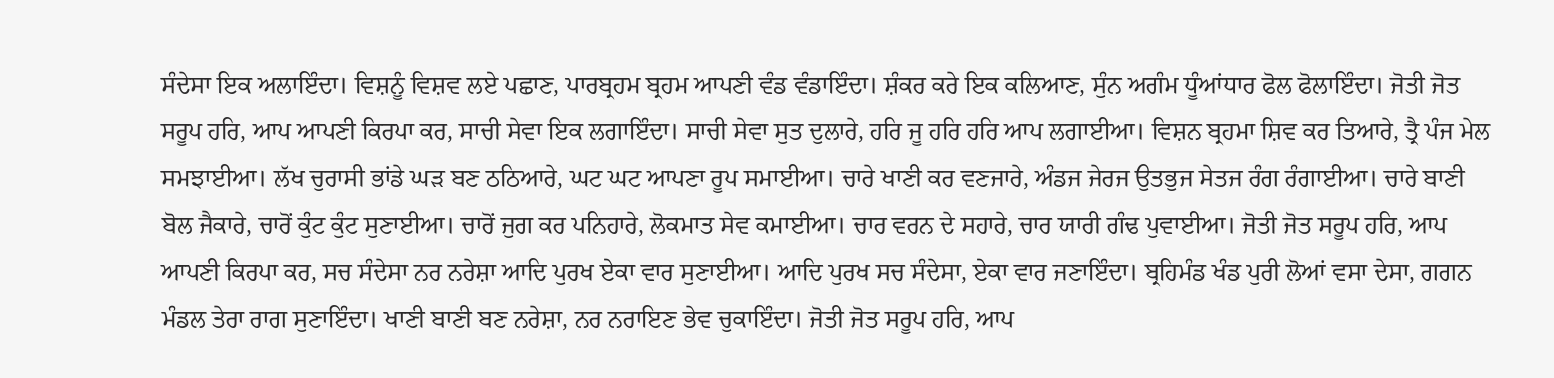ਸੰਦੇਸਾ ਇਕ ਅਲਾਇੰਦਾ। ਵਿਸ਼ਨੂੰ ਵਿਸ਼ਵ ਲਏ ਪਛਾਣ, ਪਾਰਬ੍ਰਹਮ ਬ੍ਰਹਮ ਆਪਣੀ ਵੰਡ ਵੰਡਾਇੰਦਾ। ਸ਼ੰਕਰ ਕਰੇ ਇਕ ਕਲਿਆਣ, ਸੁੰਨ ਅਗੰਮ ਧੂੰਆਂਧਾਰ ਫੋਲ ਫੋਲਾਇੰਦਾ। ਜੋਤੀ ਜੋਤ ਸਰੂਪ ਹਰਿ, ਆਪ ਆਪਣੀ ਕਿਰਪਾ ਕਰ, ਸਾਚੀ ਸੇਵਾ ਇਕ ਲਗਾਇੰਦਾ। ਸਾਚੀ ਸੇਵਾ ਸੁਤ ਦੁਲਾਰੇ, ਹਰਿ ਜੂ ਹਰਿ ਹਰਿ ਆਪ ਲਗਾਈਆ। ਵਿਸ਼ਨ ਬ੍ਰਹਮਾ ਸ਼ਿਵ ਕਰ ਤਿਆਰੇ, ਤ੍ਰੈ ਪੰਜ ਮੇਲ ਸਮਝਾਈਆ। ਲੱਖ ਚੁਰਾਸੀ ਭਾਂਡੇ ਘੜ ਬਣ ਠਠਿਆਰੇ, ਘਟ ਘਟ ਆਪਣਾ ਰੂਪ ਸਮਾਈਆ। ਚਾਰੇ ਖਾਣੀ ਕਰ ਵਣਜਾਰੇ, ਅੰਡਜ ਜੇਰਜ ਉਤਭੁਜ ਸੇਤਜ ਰੰਗ ਰੰਗਾਈਆ। ਚਾਰੇ ਬਾਣੀ ਬੋਲ ਜੈਕਾਰੇ, ਚਾਰੋਂ ਕੁੰਟ ਕੁੰਟ ਸੁਣਾਈਆ। ਚਾਰੋਂ ਜੁਗ ਕਰ ਪਨਿਹਾਰੇ, ਲੋਕਮਾਤ ਸੇਵ ਕਮਾਈਆ। ਚਾਰ ਵਰਨ ਦੇ ਸਹਾਰੇ, ਚਾਰ ਯਾਰੀ ਗੰਢ ਪੁਵਾਈਆ। ਜੋਤੀ ਜੋਤ ਸਰੂਪ ਹਰਿ, ਆਪ ਆਪਣੀ ਕਿਰਪਾ ਕਰ, ਸਚ ਸੰਦੇਸਾ ਨਰ ਨਰੇਸ਼ਾ ਆਦਿ ਪੁਰਖ ਏਕਾ ਵਾਰ ਸੁਣਾਈਆ। ਆਦਿ ਪੁਰਖ ਸਚ ਸੰਦੇਸਾ, ਏਕਾ ਵਾਰ ਜਣਾਇੰਦਾ। ਬ੍ਰਹਿਮੰਡ ਖੰਡ ਪੁਰੀ ਲੋਆਂ ਵਸਾ ਦੇਸਾ, ਗਗਨ ਮੰਡਲ ਤੇਰਾ ਰਾਗ ਸੁਣਾਇੰਦਾ। ਖਾਣੀ ਬਾਣੀ ਬਣ ਨਰੇਸ਼ਾ, ਨਰ ਨਰਾਇਣ ਭੇਵ ਚੁਕਾਇੰਦਾ। ਜੋਤੀ ਜੋਤ ਸਰੂਪ ਹਰਿ, ਆਪ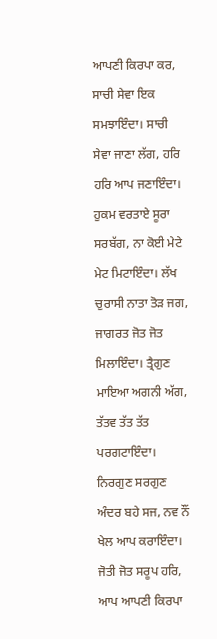ਆਪਣੀ ਕਿਰਪਾ ਕਰ, ਸਾਚੀ ਸੇਵਾ ਇਕ ਸਮਝਾਇੰਦਾ। ਸਾਚੀ ਸੇਵਾ ਜਾਣਾ ਲੱਗ, ਹਰਿ ਹਰਿ ਆਪ ਜਣਾਇੰਦਾ। ਹੁਕਮ ਵਰਤਾਏ ਸੂਰਾ ਸਰਬੱਗ, ਨਾ ਕੋਈ ਮੇਟੇ ਮੇਟ ਮਿਟਾਇੰਦਾ। ਲੱਖ ਚੁਰਾਸੀ ਨਾਤਾ ਤੋੜ ਜਗ, ਜਾਗਰਤ ਜੋਤ ਜੋਤ ਮਿਲਾਇੰਦਾ। ਤ੍ਰੈਗੁਣ ਮਾਇਆ ਅਗਨੀ ਅੱਗ, ਤੱਤਵ ਤੱਤ ਤੱਤ ਪਰਗਟਾਇੰਦਾ। ਨਿਰਗੁਣ ਸਰਗੁਣ ਅੰਦਰ ਬਹੇ ਸਜ, ਨਵ ਨੌਂ ਖੇਲ ਆਪ ਕਰਾਇੰਦਾ। ਜੋਤੀ ਜੋਤ ਸਰੂਪ ਹਰਿ, ਆਪ ਆਪਣੀ ਕਿਰਪਾ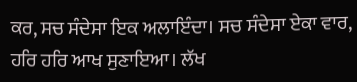ਕਰ, ਸਚ ਸੰਦੇਸਾ ਇਕ ਅਲਾਇੰਦਾ। ਸਚ ਸੰਦੇਸਾ ਏਕਾ ਵਾਰ, ਹਰਿ ਹਰਿ ਆਖ ਸੁਣਾਇਆ। ਲੱਖ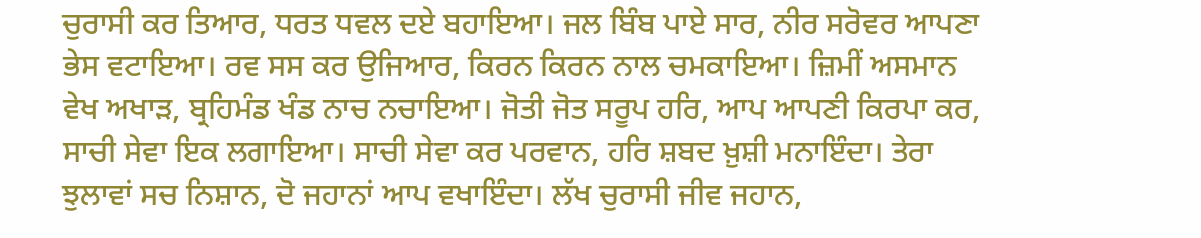ਚੁਰਾਸੀ ਕਰ ਤਿਆਰ, ਧਰਤ ਧਵਲ ਦਏ ਬਹਾਇਆ। ਜਲ ਬਿੰਬ ਪਾਏ ਸਾਰ, ਨੀਰ ਸਰੋਵਰ ਆਪਣਾ ਭੇਸ ਵਟਾਇਆ। ਰਵ ਸਸ ਕਰ ਉਜਿਆਰ, ਕਿਰਨ ਕਿਰਨ ਨਾਲ ਚਮਕਾਇਆ। ਜ਼ਿਮੀਂ ਅਸਮਾਨ ਵੇਖ ਅਖਾੜ, ਬ੍ਰਹਿਮੰਡ ਖੰਡ ਨਾਚ ਨਚਾਇਆ। ਜੋਤੀ ਜੋਤ ਸਰੂਪ ਹਰਿ, ਆਪ ਆਪਣੀ ਕਿਰਪਾ ਕਰ, ਸਾਚੀ ਸੇਵਾ ਇਕ ਲਗਾਇਆ। ਸਾਚੀ ਸੇਵਾ ਕਰ ਪਰਵਾਨ, ਹਰਿ ਸ਼ਬਦ ਖ਼ੁਸ਼ੀ ਮਨਾਇੰਦਾ। ਤੇਰਾ ਝੁਲਾਵਾਂ ਸਚ ਨਿਸ਼ਾਨ, ਦੋ ਜਹਾਨਾਂ ਆਪ ਵਖਾਇੰਦਾ। ਲੱਖ ਚੁਰਾਸੀ ਜੀਵ ਜਹਾਨ,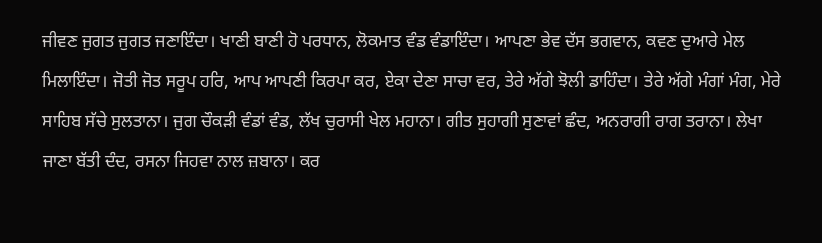ਜੀਵਣ ਜੁਗਤ ਜੁਗਤ ਜਣਾਇੰਦਾ। ਖਾਣੀ ਬਾਣੀ ਹੋ ਪਰਧਾਨ, ਲੋਕਮਾਤ ਵੰਡ ਵੰਡਾਇੰਦਾ। ਆਪਣਾ ਭੇਵ ਦੱਸ ਭਗਵਾਨ, ਕਵਣ ਦੁਆਰੇ ਮੇਲ ਮਿਲਾਇੰਦਾ। ਜੋਤੀ ਜੋਤ ਸਰੂਪ ਹਰਿ, ਆਪ ਆਪਣੀ ਕਿਰਪਾ ਕਰ, ਏਕਾ ਦੇਣਾ ਸਾਚਾ ਵਰ, ਤੇਰੇ ਅੱਗੇ ਝੋਲੀ ਡਾਹਿੰਦਾ। ਤੇਰੇ ਅੱਗੇ ਮੰਗਾਂ ਮੰਗ, ਮੇਰੇ ਸਾਹਿਬ ਸੱਚੇ ਸੁਲਤਾਨਾ। ਜੁਗ ਚੌਕੜੀ ਵੰਡਾਂ ਵੰਡ, ਲੱਖ ਚੁਰਾਸੀ ਖੇਲ ਮਹਾਨਾ। ਗੀਤ ਸੁਹਾਗੀ ਸੁਣਾਵਾਂ ਛੰਦ, ਅਨਰਾਗੀ ਰਾਗ ਤਰਾਨਾ। ਲੇਖਾ ਜਾਣਾ ਬੱਤੀ ਦੰਦ, ਰਸਨਾ ਜਿਹਵਾ ਨਾਲ ਜ਼ਬਾਨਾ। ਕਰ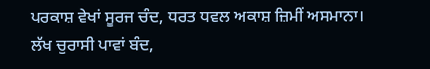ਪਰਕਾਸ਼ ਵੇਖਾਂ ਸੂਰਜ ਚੰਦ, ਧਰਤ ਧਵਲ ਅਕਾਸ਼ ਜ਼ਿਮੀਂ ਅਸਮਾਨਾ। ਲੱਖ ਚੁਰਾਸੀ ਪਾਵਾਂ ਬੰਦ,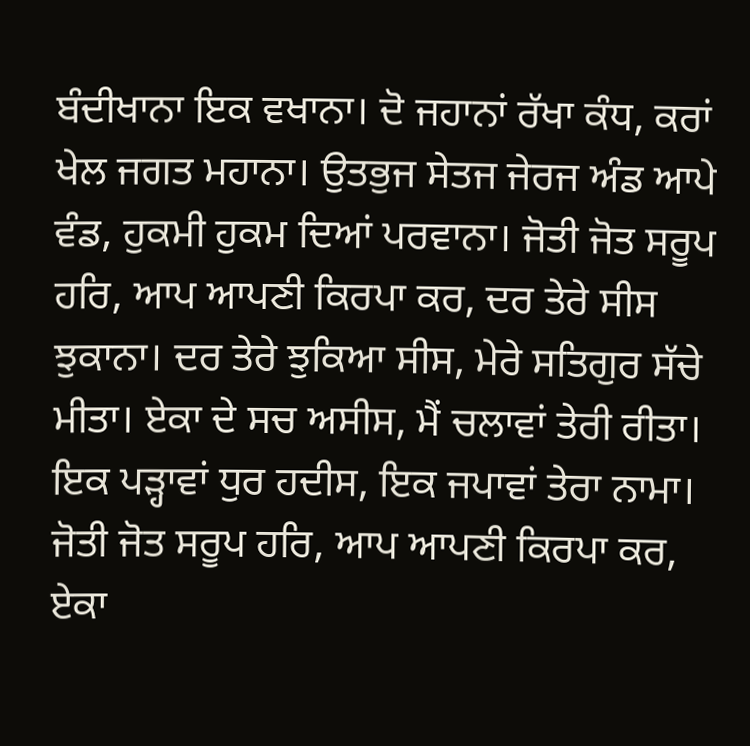ਬੰਦੀਖਾਨਾ ਇਕ ਵਖਾਨਾ। ਦੋ ਜਹਾਨਾਂ ਰੱਖਾ ਕੰਧ, ਕਰਾਂ ਖੇਲ ਜਗਤ ਮਹਾਨਾ। ਉਤਭੁਜ ਸੇਤਜ ਜੇਰਜ ਅੰਡ ਆਪੇ ਵੰਡ, ਹੁਕਮੀ ਹੁਕਮ ਦਿਆਂ ਪਰਵਾਨਾ। ਜੋਤੀ ਜੋਤ ਸਰੂਪ ਹਰਿ, ਆਪ ਆਪਣੀ ਕਿਰਪਾ ਕਰ, ਦਰ ਤੇਰੇ ਸੀਸ ਝੁਕਾਨਾ। ਦਰ ਤੇਰੇ ਝੁਕਿਆ ਸੀਸ, ਮੇਰੇ ਸਤਿਗੁਰ ਸੱਚੇ ਮੀਤਾ। ਏਕਾ ਦੇ ਸਚ ਅਸੀਸ, ਮੈਂ ਚਲਾਵਾਂ ਤੇਰੀ ਰੀਤਾ। ਇਕ ਪੜ੍ਹਾਵਾਂ ਧੁਰ ਹਦੀਸ, ਇਕ ਜਪਾਵਾਂ ਤੇਰਾ ਨਾਮਾ। ਜੋਤੀ ਜੋਤ ਸਰੂਪ ਹਰਿ, ਆਪ ਆਪਣੀ ਕਿਰਪਾ ਕਰ, ਏਕਾ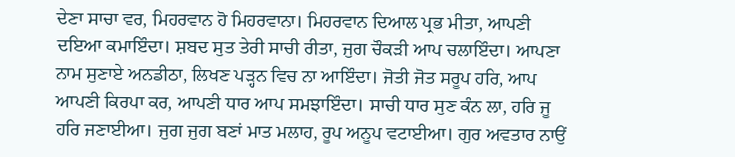ਦੇਣਾ ਸਾਚਾ ਵਰ, ਮਿਹਰਵਾਨ ਹੋ ਮਿਹਰਵਾਨਾ। ਮਿਹਰਵਾਨ ਦਿਆਲ ਪ੍ਰਭ ਮੀਤਾ, ਆਪਣੀ ਦਇਆ ਕਮਾਇੰਦਾ। ਸ਼ਬਦ ਸੁਤ ਤੇਰੀ ਸਾਚੀ ਰੀਤਾ, ਜੁਗ ਚੌਕੜੀ ਆਪ ਚਲਾਇੰਦਾ। ਆਪਣਾ ਨਾਮ ਸੁਣਾਏ ਅਨਡੀਠਾ, ਲਿਖਣ ਪੜ੍ਹਨ ਵਿਚ ਨਾ ਆਇੰਦਾ। ਜੋਤੀ ਜੋਤ ਸਰੂਪ ਹਰਿ, ਆਪ ਆਪਣੀ ਕਿਰਪਾ ਕਰ, ਆਪਣੀ ਧਾਰ ਆਪ ਸਮਝਾਇੰਦਾ। ਸਾਚੀ ਧਾਰ ਸੁਣ ਕੰਨ ਲਾ, ਹਰਿ ਜੂ ਹਰਿ ਜਣਾਈਆ। ਜੁਗ ਜੁਗ ਬਣਾਂ ਮਾਤ ਮਲਾਹ, ਰੂਪ ਅਨੂਪ ਵਟਾਈਆ। ਗੁਰ ਅਵਤਾਰ ਨਾਉਂ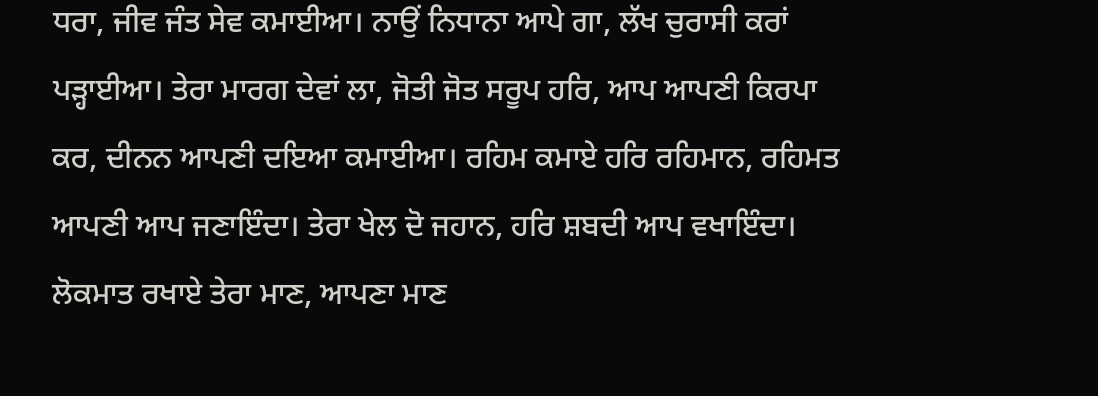ਧਰਾ, ਜੀਵ ਜੰਤ ਸੇਵ ਕਮਾਈਆ। ਨਾਉਂ ਨਿਧਾਨਾ ਆਪੇ ਗਾ, ਲੱਖ ਚੁਰਾਸੀ ਕਰਾਂ ਪੜ੍ਹਾਈਆ। ਤੇਰਾ ਮਾਰਗ ਦੇਵਾਂ ਲਾ, ਜੋਤੀ ਜੋਤ ਸਰੂਪ ਹਰਿ, ਆਪ ਆਪਣੀ ਕਿਰਪਾ ਕਰ, ਦੀਨਨ ਆਪਣੀ ਦਇਆ ਕਮਾਈਆ। ਰਹਿਮ ਕਮਾਏ ਹਰਿ ਰਹਿਮਾਨ, ਰਹਿਮਤ ਆਪਣੀ ਆਪ ਜਣਾਇੰਦਾ। ਤੇਰਾ ਖੇਲ ਦੋ ਜਹਾਨ, ਹਰਿ ਸ਼ਬਦੀ ਆਪ ਵਖਾਇੰਦਾ। ਲੋਕਮਾਤ ਰਖਾਏ ਤੇਰਾ ਮਾਣ, ਆਪਣਾ ਮਾਣ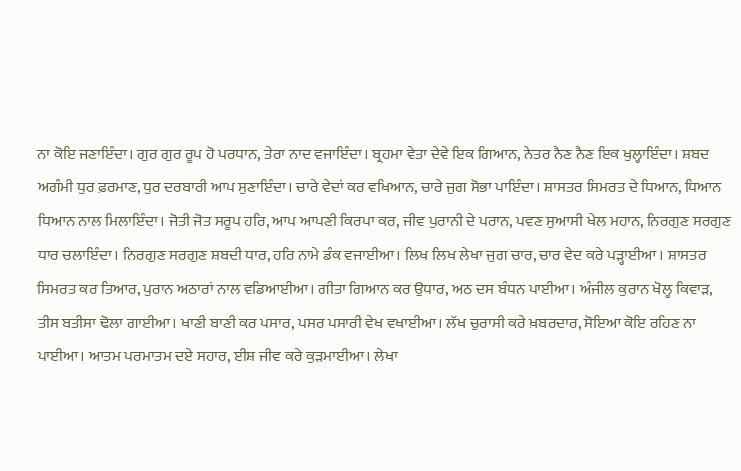ਨਾ ਕੋਇ ਜਣਾਇੰਦਾ। ਗੁਰ ਗੁਰ ਰੂਪ ਹੋ ਪਰਧਾਨ, ਤੇਰਾ ਨਾਦ ਵਜਾਇੰਦਾ। ਬ੍ਰਹਮਾ ਵੇਤਾ ਦੇਵੇ ਇਕ ਗਿਆਨ, ਨੇਤਰ ਨੈਣ ਨੈਣ ਇਕ ਖੁਲ੍ਹਾਇੰਦਾ। ਸ਼ਬਦ ਅਗੰਮੀ ਧੁਰ ਫ਼ਰਮਾਣ, ਧੁਰ ਦਰਬਾਰੀ ਆਪ ਸੁਣਾਇੰਦਾ। ਚਾਰੇ ਵੇਦਾਂ ਕਰ ਵਖਿਆਨ, ਚਾਰੇ ਜੁਗ ਸੋਭਾ ਪਾਇੰਦਾ। ਸ਼ਾਸਤਰ ਸਿਮਰਤ ਦੇ ਧਿਆਨ, ਧਿਆਨ ਧਿਆਨ ਨਾਲ ਮਿਲਾਇੰਦਾ। ਜੋਤੀ ਜੋਤ ਸਰੂਪ ਹਰਿ, ਆਪ ਆਪਣੀ ਕਿਰਪਾ ਕਰ, ਜੀਵ ਪੁਰਾਨੀ ਦੇ ਪਰਾਨ, ਪਵਣ ਸੁਆਸੀ ਖੇਲ ਮਹਾਨ, ਨਿਰਗੁਣ ਸਰਗੁਣ ਧਾਰ ਚਲਾਇੰਦਾ। ਨਿਰਗੁਣ ਸਰਗੁਣ ਸ਼ਬਦੀ ਧਾਰ, ਹਰਿ ਨਾਮੇ ਡੰਕ ਵਜਾਈਆ। ਲਿਖ ਲਿਖ ਲੇਖਾ ਜੁਗ ਚਾਰ, ਚਾਰ ਵੇਦ ਕਰੇ ਪੜ੍ਹਾਈਆ । ਸ਼ਾਸਤਰ ਸਿਮਰਤ ਕਰ ਤਿਆਰ, ਪੁਰਾਨ ਅਠਾਰਾਂ ਨਾਲ ਵਡਿਆਈਆ। ਗੀਤਾ ਗਿਆਨ ਕਰ ਉਧਾਰ, ਅਠ ਦਸ ਬੰਧਨ ਪਾਈਆ। ਅੰਜੀਲ ਕੁਰਾਨ ਖੋਲ੍ਹ ਕਿਵਾੜ, ਤੀਸ ਬਤੀਸਾ ਢੋਲਾ ਗਾਈਆ। ਖਾਣੀ ਬਾਣੀ ਕਰ ਪਸਾਰ, ਪਸਰ ਪਸਾਰੀ ਵੇਖ ਵਖਾਈਆ। ਲੱਖ ਚੁਰਾਸੀ ਕਰੇ ਖ਼ਬਰਦਾਰ, ਸੋਇਆ ਕੋਇ ਰਹਿਣ ਨਾ ਪਾਈਆ। ਆਤਮ ਪਰਮਾਤਮ ਦਏ ਸਹਾਰ, ਈਸ਼ ਜੀਵ ਕਰੇ ਕੁੜਮਾਈਆ। ਲੇਖਾ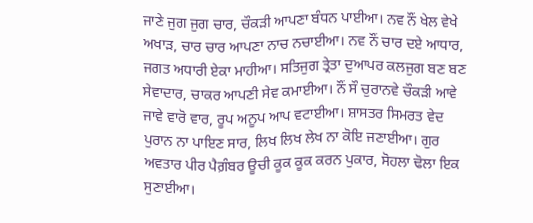ਜਾਣੇ ਜੁਗ ਜੁਗ ਚਾਰ, ਚੌਕੜੀ ਆਪਣਾ ਬੰਧਨ ਪਾਈਆ। ਨਵ ਨੌਂ ਖੇਲ ਵੇਖੇ ਅਖਾੜ, ਚਾਰ ਚਾਰ ਆਪਣਾ ਨਾਚ ਨਚਾਈਆ। ਨਵ ਨੌਂ ਚਾਰ ਦਏ ਆਧਾਰ, ਜਗਤ ਅਧਾਰੀ ਏਕਾ ਮਾਹੀਆ। ਸਤਿਜੁਗ ਤ੍ਰੇਤਾ ਦੁਆਪਰ ਕਲਜੁਗ ਬਣ ਬਣ ਸੇਵਾਦਾਰ, ਚਾਕਰ ਆਪਣੀ ਸੇਵ ਕਮਾਈਆ। ਨੌਂ ਸੌ ਚੁਰਾਨਵੇ ਚੌਕੜੀ ਆਵੇ ਜਾਵੇ ਵਾਰੋ ਵਾਰ, ਰੂਪ ਅਨੂਪ ਆਪ ਵਟਾਈਆ। ਸ਼ਾਸਤਰ ਸਿਮਰਤ ਵੇਦ ਪੁਰਾਨ ਨਾ ਪਾਇਣ ਸਾਰ, ਲਿਖ ਲਿਖ ਲੇਖ ਨਾ ਕੋਇ ਜਣਾਈਆ। ਗੁਰ ਅਵਤਾਰ ਪੀਰ ਪੈਗ਼ੰਬਰ ਊਚੀ ਕੂਕ ਕੂਕ ਕਰਨ ਪੁਕਾਰ, ਸੋਹਲਾ ਢੋਲਾ ਇਕ ਸੁਣਾਈਆ।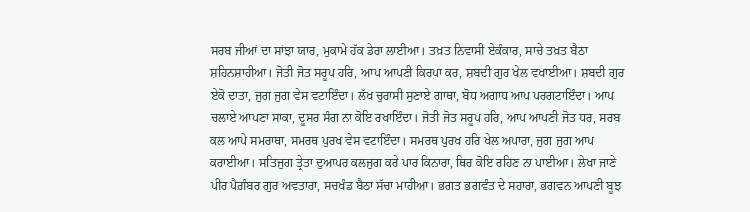ਸਰਬ ਜੀਆਂ ਦਾ ਸਾਂਝਾ ਯਾਰ, ਮੁਕਾਮੇ ਹੱਕ ਡੇਰਾ ਲਾਈਆ। ਤਖ਼ਤ ਨਿਵਾਸੀ ਏਕੰਕਾਰ, ਸਾਚੇ ਤਖ਼ਤ ਬੈਠਾ ਸ਼ਹਿਨਸ਼ਾਹੀਆ। ਜੋਤੀ ਜੋਤ ਸਰੂਪ ਹਰਿ, ਆਪ ਆਪਣੀ ਕਿਰਪਾ ਕਰ, ਸ਼ਬਦੀ ਗੁਰ ਖੇਲ ਵਖਾਈਆ। ਸ਼ਬਦੀ ਗੁਰ ਏਕੋ ਦਾਤਾ, ਜੁਗ ਜੁਗ ਵੇਸ ਵਟਾਇੰਦਾ। ਲੱਖ ਚੁਰਾਸੀ ਸੁਣਾਏ ਗਾਥਾ, ਬੋਧ ਅਗਾਧ ਆਪ ਪਰਗਟਾਇੰਦਾ। ਆਪ ਚਲਾਏ ਆਪਣਾ ਸਾਕਾ, ਦੂਸਰ ਸੰਗ ਨਾ ਕੋਇ ਰਖਾਇੰਦਾ। ਜੋਤੀ ਜੋਤ ਸਰੂਪ ਹਰਿ, ਆਪ ਆਪਣੀ ਜੋਤ ਧਰ, ਸਰਬ ਕਲ ਆਪੇ ਸਮਰਾਥਾ, ਸਮਰਥ ਪੁਰਖ ਵੇਸ ਵਟਾਇੰਦਾ। ਸਮਰਥ ਪੁਰਖ ਹਰਿ ਖੇਲ ਅਪਾਰਾ, ਜੁਗ ਜੁਗ ਆਪ ਕਰਾਈਆ। ਸਤਿਜੁਗ ਤ੍ਰੇਤਾ ਦੁਆਪਰ ਕਲਜੁਗ ਕਰੇ ਪਾਰ ਕਿਨਾਰਾ, ਥਿਰ ਕੋਇ ਰਹਿਣ ਨਾ ਪਾਈਆ। ਲੇਖਾ ਜਾਣੇ ਪੀਰ ਪੈਗ਼ੰਬਰ ਗੁਰ ਅਵਤਾਰਾ, ਸਚਖੰਡ ਬੈਠਾ ਸੱਚਾ ਮਾਹੀਆ। ਭਗਤ ਭਗਵੰਤ ਦੇ ਸਹਾਰਾ, ਭਗਵਨ ਆਪਣੀ ਬੂਝ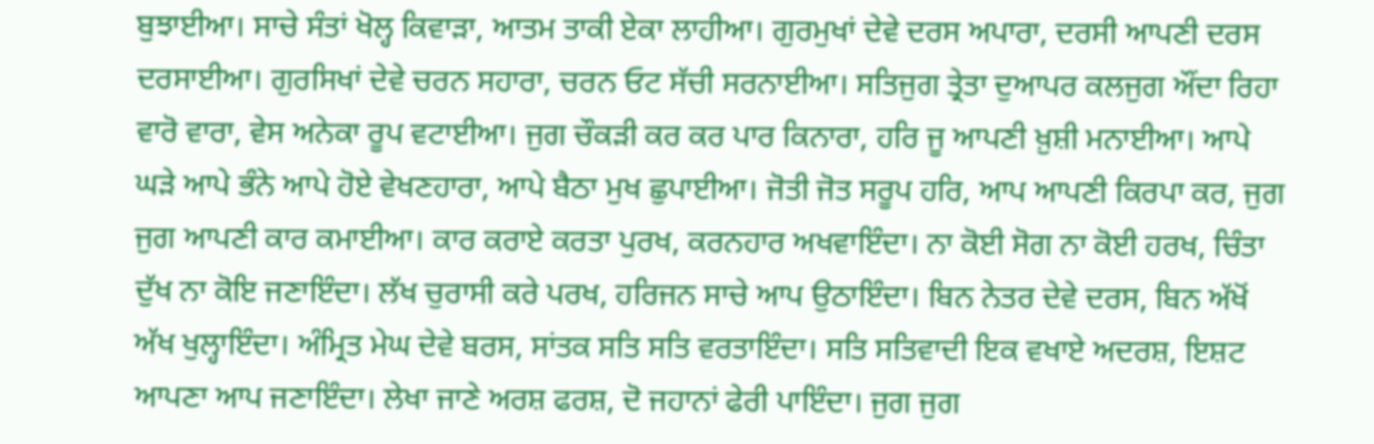ਬੁਝਾਈਆ। ਸਾਚੇ ਸੰਤਾਂ ਖੋਲ੍ਹ ਕਿਵਾੜਾ, ਆਤਮ ਤਾਕੀ ਏਕਾ ਲਾਹੀਆ। ਗੁਰਮੁਖਾਂ ਦੇਵੇ ਦਰਸ ਅਪਾਰਾ, ਦਰਸੀ ਆਪਣੀ ਦਰਸ ਦਰਸਾਈਆ। ਗੁਰਸਿਖਾਂ ਦੇਵੇ ਚਰਨ ਸਹਾਰਾ, ਚਰਨ ਓਟ ਸੱਚੀ ਸਰਨਾਈਆ। ਸਤਿਜੁਗ ਤ੍ਰੇਤਾ ਦੁਆਪਰ ਕਲਜੁਗ ਔਂਦਾ ਰਿਹਾ ਵਾਰੋ ਵਾਰਾ, ਵੇਸ ਅਨੇਕਾ ਰੂਪ ਵਟਾਈਆ। ਜੁਗ ਚੌਕੜੀ ਕਰ ਕਰ ਪਾਰ ਕਿਨਾਰਾ, ਹਰਿ ਜੂ ਆਪਣੀ ਖ਼ੁਸ਼ੀ ਮਨਾਈਆ। ਆਪੇ ਘੜੇ ਆਪੇ ਭੰਨੇ ਆਪੇ ਹੋਏ ਵੇਖਣਹਾਰਾ, ਆਪੇ ਬੈਠਾ ਮੁਖ ਛੁਪਾਈਆ। ਜੋਤੀ ਜੋਤ ਸਰੂਪ ਹਰਿ, ਆਪ ਆਪਣੀ ਕਿਰਪਾ ਕਰ, ਜੁਗ ਜੁਗ ਆਪਣੀ ਕਾਰ ਕਮਾਈਆ। ਕਾਰ ਕਰਾਏ ਕਰਤਾ ਪੁਰਖ, ਕਰਨਹਾਰ ਅਖਵਾਇੰਦਾ। ਨਾ ਕੋਈ ਸੋਗ ਨਾ ਕੋਈ ਹਰਖ, ਚਿੰਤਾ ਦੁੱਖ ਨਾ ਕੋਇ ਜਣਾਇੰਦਾ। ਲੱਖ ਚੁਰਾਸੀ ਕਰੇ ਪਰਖ, ਹਰਿਜਨ ਸਾਚੇ ਆਪ ਉਠਾਇੰਦਾ। ਬਿਨ ਨੇਤਰ ਦੇਵੇ ਦਰਸ, ਬਿਨ ਅੱਖੋਂ ਅੱਖ ਖੁਲ੍ਹਾਇੰਦਾ। ਅੰਮ੍ਰਿਤ ਮੇਘ ਦੇਵੇ ਬਰਸ, ਸਾਂਤਕ ਸਤਿ ਸਤਿ ਵਰਤਾਇੰਦਾ। ਸਤਿ ਸਤਿਵਾਦੀ ਇਕ ਵਖਾਏ ਅਦਰਸ਼, ਇਸ਼ਟ ਆਪਣਾ ਆਪ ਜਣਾਇੰਦਾ। ਲੇਖਾ ਜਾਣੇ ਅਰਸ਼ ਫਰਸ਼, ਦੋ ਜਹਾਨਾਂ ਫੇਰੀ ਪਾਇੰਦਾ। ਜੁਗ ਜੁਗ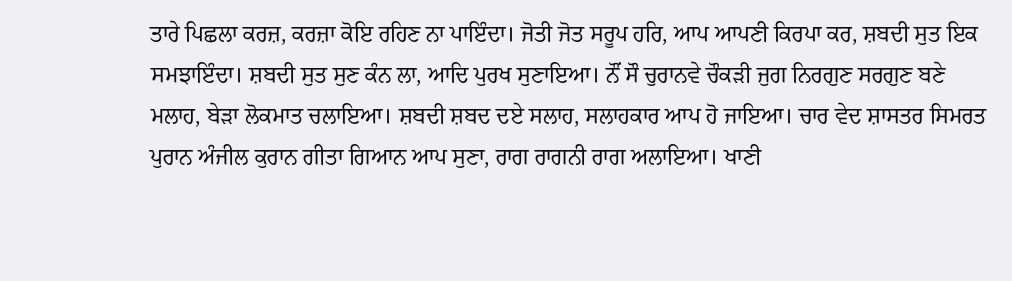ਤਾਰੇ ਪਿਛਲਾ ਕਰਜ਼, ਕਰਜ਼ਾ ਕੋਇ ਰਹਿਣ ਨਾ ਪਾਇੰਦਾ। ਜੋਤੀ ਜੋਤ ਸਰੂਪ ਹਰਿ, ਆਪ ਆਪਣੀ ਕਿਰਪਾ ਕਰ, ਸ਼ਬਦੀ ਸੁਤ ਇਕ ਸਮਝਾਇੰਦਾ। ਸ਼ਬਦੀ ਸੁਤ ਸੁਣ ਕੰਨ ਲਾ, ਆਦਿ ਪੁਰਖ ਸੁਣਾਇਆ। ਨੌਂ ਸੌ ਚੁਰਾਨਵੇ ਚੌਕੜੀ ਜੁਗ ਨਿਰਗੁਣ ਸਰਗੁਣ ਬਣੇ ਮਲਾਹ, ਬੇੜਾ ਲੋਕਮਾਤ ਚਲਾਇਆ। ਸ਼ਬਦੀ ਸ਼ਬਦ ਦਏ ਸਲਾਹ, ਸਲਾਹਕਾਰ ਆਪ ਹੋ ਜਾਇਆ। ਚਾਰ ਵੇਦ ਸ਼ਾਸਤਰ ਸਿਮਰਤ ਪੁਰਾਨ ਅੰਜੀਲ ਕੁਰਾਨ ਗੀਤਾ ਗਿਆਨ ਆਪ ਸੁਣਾ, ਰਾਗ ਰਾਗਨੀ ਰਾਗ ਅਲਾਇਆ। ਖਾਣੀ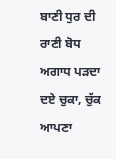ਬਾਣੀ ਧੁਰ ਦੀ ਰਾਣੀ ਬੋਧ ਅਗਾਧ ਪੜਦਾ ਦਏ ਚੁਕਾ, ਚੁੱਕ ਆਪਣਾ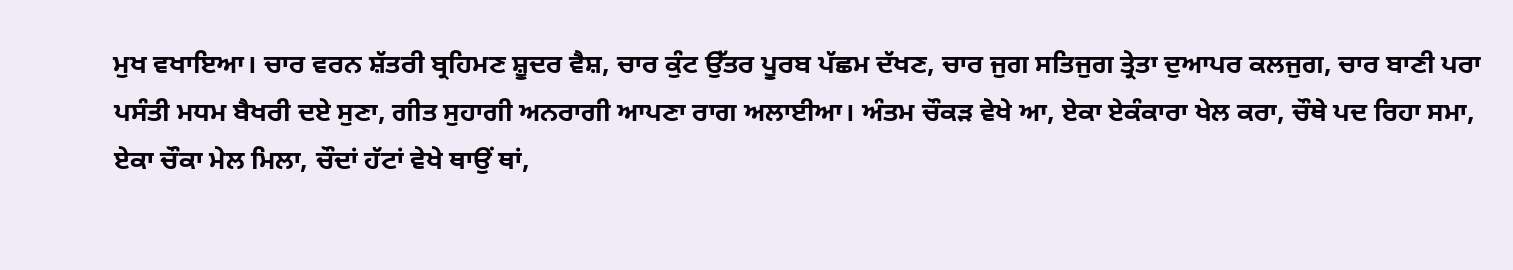ਮੁਖ ਵਖਾਇਆ। ਚਾਰ ਵਰਨ ਸ਼ੱਤਰੀ ਬ੍ਰਹਿਮਣ ਸ਼ੂਦਰ ਵੈਸ਼, ਚਾਰ ਕੁੰਟ ਉੱਤਰ ਪੂਰਬ ਪੱਛਮ ਦੱਖਣ, ਚਾਰ ਜੁਗ ਸਤਿਜੁਗ ਤ੍ਰੇਤਾ ਦੁਆਪਰ ਕਲਜੁਗ, ਚਾਰ ਬਾਣੀ ਪਰਾ ਪਸੰਤੀ ਮਧਮ ਬੈਖਰੀ ਦਏ ਸੁਣਾ, ਗੀਤ ਸੁਹਾਗੀ ਅਨਰਾਗੀ ਆਪਣਾ ਰਾਗ ਅਲਾਈਆ। ਅੰਤਮ ਚੌਕੜ ਵੇਖੇ ਆ, ਏਕਾ ਏਕੰਕਾਰਾ ਖੇਲ ਕਰਾ, ਚੌਥੇ ਪਦ ਰਿਹਾ ਸਮਾ, ਏਕਾ ਚੌਕਾ ਮੇਲ ਮਿਲਾ, ਚੌਦਾਂ ਹੱਟਾਂ ਵੇਖੇ ਥਾਉਂ ਥਾਂ,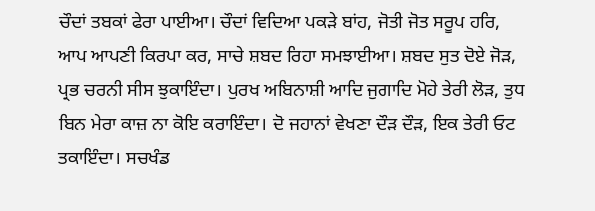ਚੌਦਾਂ ਤਬਕਾਂ ਫੇਰਾ ਪਾਈਆ। ਚੌਦਾਂ ਵਿਦਿਆ ਪਕੜੇ ਬਾਂਹ, ਜੋਤੀ ਜੋਤ ਸਰੂਪ ਹਰਿ, ਆਪ ਆਪਣੀ ਕਿਰਪਾ ਕਰ, ਸਾਚੇ ਸ਼ਬਦ ਰਿਹਾ ਸਮਝਾਈਆ। ਸ਼ਬਦ ਸੁਤ ਦੋਏ ਜੋੜ, ਪ੍ਰਭ ਚਰਨੀ ਸੀਸ ਝੁਕਾਇੰਦਾ। ਪੁਰਖ ਅਬਿਨਾਸ਼ੀ ਆਦਿ ਜੁਗਾਦਿ ਮੋਹੇ ਤੇਰੀ ਲੋੜ, ਤੁਧ ਬਿਨ ਮੇਰਾ ਕਾਜ਼ ਨਾ ਕੋਇ ਕਰਾਇੰਦਾ। ਦੋ ਜਹਾਨਾਂ ਵੇਖਣਾ ਦੌੜ ਦੌੜ, ਇਕ ਤੇਰੀ ਓਟ ਤਕਾਇੰਦਾ। ਸਚਖੰਡ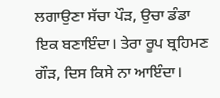ਲਗਾਉਣਾ ਸੱਚਾ ਪੌੜ, ਉਚਾ ਡੰਡਾ ਇਕ ਬਣਾਇੰਦਾ। ਤੇਰਾ ਰੂਪ ਬ੍ਰਹਿਮਣ ਗੌੜ, ਦਿਸ ਕਿਸੇ ਨਾ ਆਇੰਦਾ।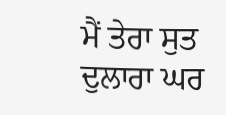ਮੈਂ ਤੇਰਾ ਸੁਤ ਦੁਲਾਰਾ ਘਰ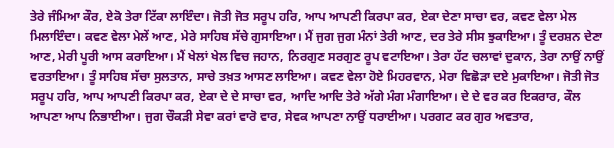ਤੇਰੇ ਜੰਮਿਆ ਕੌਰ, ਏਕੋ ਤੇਰਾ ਟਿੱਕਾ ਲਾਇੰਦਾ। ਜੋਤੀ ਜੋਤ ਸਰੂਪ ਹਰਿ, ਆਪ ਆਪਣੀ ਕਿਰਪਾ ਕਰ, ਏਕਾ ਦੇਣਾ ਸਾਚਾ ਵਰ, ਕਵਣ ਵੇਲਾ ਮੇਲ ਮਿਲਾਇੰਦਾ। ਕਵਣ ਵੇਲਾ ਮੇਲੇਂ ਆਣ, ਮੇਰੇ ਸਾਹਿਬ ਸੱਚੇ ਗੁਸਾਇਆ। ਮੈਂ ਜੁਗ ਜੁਗ ਮੰਨਾਂ ਤੇਰੀ ਆਣ, ਦਰ ਤੇਰੇ ਸੀਸ ਝੁਕਾਇਆ। ਤੂੰ ਦਰਸ਼ਨ ਦੇਣਾ ਆਣ, ਮੇਰੀ ਪੂਰੀ ਆਸ ਕਰਾਇਆ। ਮੈਂ ਖੇਲਾਂ ਖੇਲ ਵਿਚ ਜਹਾਨ, ਨਿਰਗੁਣ ਸਰਗੁਣ ਰੂਪ ਵਟਾਇਆ। ਤੇਰਾ ਹੱਟ ਚਲਾਵਾਂ ਦੁਕਾਨ, ਤੇਰਾ ਨਾਉਂ ਨਾਉਂ ਵਰਤਾਇਆ। ਤੂੰ ਸਾਹਿਬ ਸੱਚਾ ਸੁਲਤਾਨ, ਸਾਚੇ ਤਖ਼ਤ ਆਸਣ ਲਾਇਆ। ਕਵਣ ਵੇਲਾ ਹੋਏ ਮਿਹਰਵਾਨ, ਮੇਰਾ ਵਿਛੋੜਾ ਦਏ ਮੁਕਾਇਆ। ਜੋਤੀ ਜੋਤ ਸਰੂਪ ਹਰਿ, ਆਪ ਆਪਣੀ ਕਿਰਪਾ ਕਰ, ਏਕਾ ਦੇ ਦੇ ਸਾਚਾ ਵਰ, ਆਦਿ ਆਦਿ ਤੇਰੇ ਅੱਗੇ ਮੰਗ ਮੰਗਾਇਆ। ਦੇ ਦੇ ਵਰ ਕਰ ਇਕਰਾਰ, ਕੌਲ ਆਪਣਾ ਆਪ ਨਿਭਾਈਆ। ਜੁਗ ਚੌਕੜੀ ਸੇਵਾ ਕਰਾਂ ਵਾਰੋ ਵਾਰ, ਸੇਵਕ ਆਪਣਾ ਨਾਉਂ ਧਰਾਈਆ। ਪਰਗਟ ਕਰ ਗੁਰ ਅਵਤਾਰ,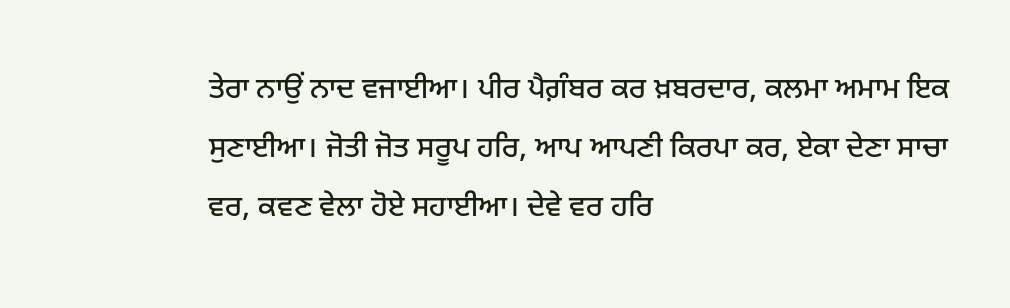ਤੇਰਾ ਨਾਉਂ ਨਾਦ ਵਜਾਈਆ। ਪੀਰ ਪੈਗ਼ੰਬਰ ਕਰ ਖ਼ਬਰਦਾਰ, ਕਲਮਾ ਅਮਾਮ ਇਕ ਸੁਣਾਈਆ। ਜੋਤੀ ਜੋਤ ਸਰੂਪ ਹਰਿ, ਆਪ ਆਪਣੀ ਕਿਰਪਾ ਕਰ, ਏਕਾ ਦੇਣਾ ਸਾਚਾ ਵਰ, ਕਵਣ ਵੇਲਾ ਹੋਏ ਸਹਾਈਆ। ਦੇਵੇ ਵਰ ਹਰਿ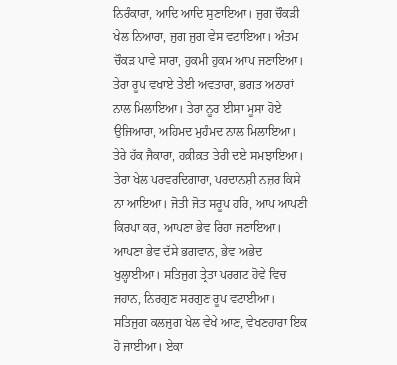ਨਿਰੰਕਾਰਾ, ਆਦਿ ਆਦਿ ਸੁਣਾਇਆ। ਜੁਗ ਚੌਕੜੀ ਖੇਲ ਨਿਆਰਾ, ਜੁਗ ਜੁਗ ਵੇਸ ਵਟਾਇਆ। ਅੰਤਮ ਚੌਕੜ ਪਾਵੇ ਸਾਰਾ, ਹੁਕਮੀ ਹੁਕਮ ਆਪ ਜਣਾਇਆ। ਤੇਰਾ ਰੂਪ ਵਖਾਏ ਤੇਈ ਅਵਤਾਰਾ, ਭਗਤ ਅਠਾਰਾਂ ਨਾਲ ਮਿਲਾਇਆ। ਤੇਰਾ ਨੂਰ ਈਸਾ ਮੂਸਾ ਹੋਏ ਉਜਿਆਰਾ, ਅਹਿਮਦ ਮੁਹੰਮਦ ਨਾਲ ਮਿਲਾਇਆ। ਤੇਰੇ ਹੱਕ ਜੈਕਾਰਾ, ਹਕ਼ੀਕ਼ਤ ਤੇਰੀ ਦਏ ਸਮਝਾਇਆ। ਤੇਰਾ ਖੇਲ ਪਰਵਰਦਿਗਾਰਾ, ਪਰਦਾਨਸ਼ੀ ਨਜ਼ਰ ਕਿਸੇ ਨਾ ਆਇਆ। ਜੋਤੀ ਜੋਤ ਸਰੂਪ ਹਰਿ, ਆਪ ਆਪਣੀ ਕਿਰਪਾ ਕਰ, ਆਪਣਾ ਭੇਵ ਰਿਹਾ ਜਣਾਇਆ। ਆਪਣਾ ਭੇਵ ਦੱਸੇ ਭਗਵਾਨ, ਭੇਵ ਅਭੇਦ ਖੁਲ੍ਹਾਈਆ। ਸਤਿਜੁਗ ਤ੍ਰੇਤਾ ਪਰਗਟ ਹੋਵੇ ਵਿਚ ਜਹਾਨ, ਨਿਰਗੁਣ ਸਰਗੁਣ ਰੂਪ ਵਟਾਈਆ। ਸਤਿਜੁਗ ਕਲਜੁਗ ਖੇਲ ਵੇਖੇ ਆਣ, ਵੇਖਣਹਾਰਾ ਇਕ ਹੋ ਜਾਈਆ। ਏਕਾ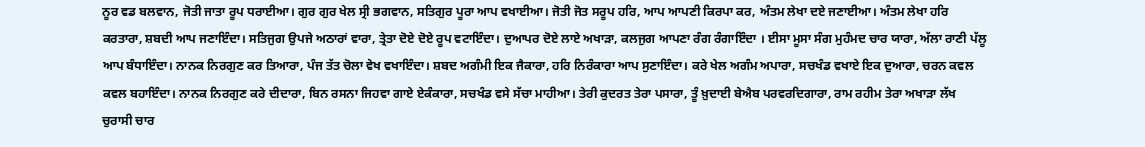ਨੂਰ ਵਡ ਬਲਵਾਨ, ਜੋਤੀ ਜਾਤਾ ਰੂਪ ਧਰਾਈਆ। ਗੁਰ ਗੁਰ ਖੇਲ ਸ੍ਰੀ ਭਗਵਾਨ, ਸਤਿਗੁਰ ਪੂਰਾ ਆਪ ਵਖਾਈਆ। ਜੋਤੀ ਜੋਤ ਸਰੂਪ ਹਰਿ, ਆਪ ਆਪਣੀ ਕਿਰਪਾ ਕਰ, ਅੰਤਮ ਲੇਖਾ ਦਏ ਜਣਾਈਆ। ਅੰਤਮ ਲੇਖਾ ਹਰਿ ਕਰਤਾਰਾ, ਸ਼ਬਦੀ ਆਪ ਜਣਾਇੰਦਾ। ਸਤਿਜੁਗ ਉਪਜੇ ਅਠਾਰਾਂ ਵਾਰਾ, ਤ੍ਰੇਤਾ ਦੋਏ ਦੋਏ ਰੂਪ ਵਟਾਇੰਦਾ। ਦੁਆਪਰ ਦੋਏ ਲਾਏ ਅਖਾੜਾ, ਕਲਜੁਗ ਆਪਣਾ ਰੰਗ ਰੰਗਾਇੰਦਾ । ਈਸਾ ਮੂਸਾ ਸੰਗ ਮੁਹੰਮਦ ਚਾਰ ਯਾਰਾ, ਅੱਲਾ ਰਾਣੀ ਪੱਲੂ ਆਪ ਬੰਧਾਇੰਦਾ। ਨਾਨਕ ਨਿਰਗੁਣ ਕਰ ਤਿਆਰਾ, ਪੰਜ ਤੱਤ ਚੋਲਾ ਵੇਖ ਵਖਾਇੰਦਾ। ਸ਼ਬਦ ਅਗੰਮੀ ਇਕ ਜੈਕਾਰਾ, ਹਰਿ ਨਿਰੰਕਾਰਾ ਆਪ ਸੁਣਾਇੰਦਾ। ਕਰੇ ਖੇਲ ਅਗੰਮ ਅਪਾਰਾ, ਸਚਖੰਡ ਵਖਾਏ ਇਕ ਦੁਆਰਾ, ਚਰਨ ਕਵਲ ਕਵਲ ਬਹਾਇੰਦਾ। ਨਾਨਕ ਨਿਰਗੁਣ ਕਰੇ ਦੀਦਾਰਾ, ਬਿਨ ਰਸਨਾ ਜਿਹਵਾ ਗਾਏ ਏਕੰਕਾਰਾ, ਸਚਖੰਡ ਵਸੇ ਸੱਚਾ ਮਾਹੀਆ। ਤੇਰੀ ਕੁਦਰਤ ਤੇਰਾ ਪਸਾਰਾ, ਤੂੰ ਖ਼ੁਦਾਈ ਬੇਐਬ ਪਰਵਰਦਿਗਾਰਾ, ਰਾਮ ਰਹੀਮ ਤੇਰਾ ਅਖਾੜਾ ਲੱਖ ਚੁਰਾਸੀ ਚਾਰ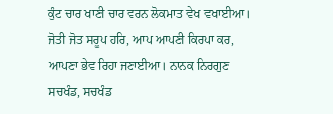ਕੁੰਟ ਚਾਰ ਖਾਣੀ ਚਾਰ ਵਰਨ ਲੋਕਮਾਤ ਵੇਖ ਵਖਾਈਆ। ਜੋਤੀ ਜੋਤ ਸਰੂਪ ਹਰਿ, ਆਪ ਆਪਣੀ ਕਿਰਪਾ ਕਰ, ਆਪਣਾ ਭੇਵ ਰਿਹਾ ਜਣਾਈਆ। ਨਾਨਕ ਨਿਰਗੁਣ ਸਚਖੰਡ, ਸਚਖੰਡ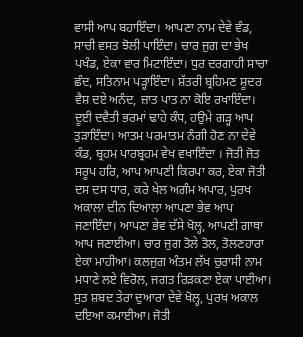ਵਾਸੀ ਆਪ ਬਹਾਇੰਦਾ। ਆਪਣਾ ਨਾਮ ਦੇਵੇ ਵੰਡ, ਸਾਚੀ ਵਸਤ ਝੋਲੀ ਪਾਇੰਦਾ। ਚਾਰ ਜੁਗ ਦਾ ਭੇਖ ਪਖੰਡ, ਏਕਾ ਵਾਰ ਮਿਟਾਇੰਦਾ। ਧੁਰ ਦਰਗਾਹੀ ਸਾਚਾ ਛੰਦ, ਸਤਿਨਾਮ ਪੜ੍ਹਾਇੰਦਾ। ਸ਼ੱਤਰੀ ਬ੍ਰਹਿਮਣ ਸ਼ੂਦਰ ਵੈਸ਼ ਦਏ ਅਨੰਦ, ਜ਼ਾਤ ਪਾਤ ਨਾ ਕੋਇ ਰਖਾਇੰਦਾ। ਦੂਈ ਦਵੈਤੀ ਭਰਮਾਂ ਢਾਹੇ ਕੰਧ, ਹਉਮੇ ਗੜ੍ਹ ਆਪ ਤੁੜਾਇੰਦਾ। ਆਤਮ ਪਰਮਾਤਮ ਨੰਗੀ ਹੋਣ ਨਾ ਦੇਵੇ ਕੰਡ, ਬ੍ਰਹਮ ਪਾਰਬ੍ਰਹਮ ਵੇਖ ਵਖਾਇੰਦਾ । ਜੋਤੀ ਜੋਤ ਸਰੂਪ ਹਰਿ, ਆਪ ਆਪਣੀ ਕਿਰਪਾ ਕਰ, ਏਕਾ ਜੋਤੀ ਦਸ ਦਸ ਧਾਰ, ਕਰੇ ਖੇਲ ਅਗੰਮ ਅਪਾਰ, ਪੁਰਖ ਅਕਾਲਾ ਦੀਨ ਦਿਆਲਾ ਆਪਣਾ ਭੇਵ ਆਪ ਜਣਾਇੰਦਾ। ਆਪਣਾ ਭੇਵ ਦੱਸੇ ਖੋਲ੍ਹ, ਆਪਣੀ ਗਾਥਾ ਆਪ ਜਣਾਈਆ। ਚਾਰ ਜੁਗ ਤੋਲੇ ਤੋਲ, ਤੋਲਣਹਾਰਾ ਏਕਾ ਮਾਹੀਆ। ਕਲਜੁਗ ਅੰਤਮ ਲੱਖ ਚੁਰਾਸੀ ਨਾਮ ਮਧਾਣੇ ਲਏ ਵਿਰੋਲ, ਜਗਤ ਰਿੜਕਣਾ ਏਕਾ ਪਾਈਆ। ਸੁਤ ਸ਼ਬਦ ਤੇਰਾ ਦੁਆਰਾ ਦੇਵੇ ਖੋਲ੍ਹ, ਪੁਰਖ ਅਕਾਲ ਦਇਆ ਕਮਾਈਆ। ਜੋਤੀ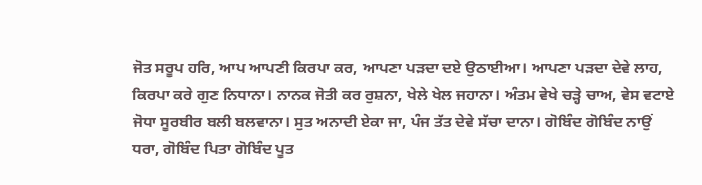ਜੋਤ ਸਰੂਪ ਹਰਿ, ਆਪ ਆਪਣੀ ਕਿਰਪਾ ਕਰ, ਆਪਣਾ ਪੜਦਾ ਦਏ ਉਠਾਈਆ। ਆਪਣਾ ਪੜਦਾ ਦੇਵੇ ਲਾਹ, ਕਿਰਪਾ ਕਰੇ ਗੁਣ ਨਿਧਾਨਾ। ਨਾਨਕ ਜੋਤੀ ਕਰ ਰੁਸ਼ਨਾ, ਖੇਲੇ ਖੇਲ ਜਹਾਨਾ। ਅੰਤਮ ਵੇਖੇ ਚੜ੍ਹੇ ਚਾਅ, ਵੇਸ ਵਟਾਏ ਜੋਧਾ ਸੂਰਬੀਰ ਬਲੀ ਬਲਵਾਨਾ। ਸੁਤ ਅਨਾਦੀ ਏਕਾ ਜਾ, ਪੰਜ ਤੱਤ ਦੇਵੇ ਸੱਚਾ ਦਾਨਾ। ਗੋਬਿੰਦ ਗੋਬਿੰਦ ਨਾਉਂ ਧਰਾ, ਗੋਬਿੰਦ ਪਿਤਾ ਗੋਬਿੰਦ ਪੂਤ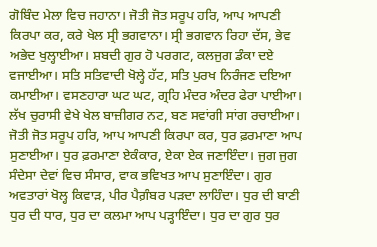ਗੋਬਿੰਦ ਮੇਲਾ ਵਿਚ ਜਹਾਨਾ। ਜੋਤੀ ਜੋਤ ਸਰੂਪ ਹਰਿ, ਆਪ ਆਪਣੀ ਕਿਰਪਾ ਕਰ, ਕਰੇ ਖੇਲ ਸ੍ਰੀ ਭਗਵਾਨਾ। ਸ੍ਰੀ ਭਗਵਾਨ ਰਿਹਾ ਦੱਸ, ਭੇਵ ਅਭੇਦ ਖੁਲ੍ਹਾਈਆ। ਸ਼ਬਦੀ ਗੁਰ ਹੋ ਪਰਗਟ, ਕਲਜੁਗ ਡੰਕਾ ਦਏ ਵਜਾਈਆ। ਸਤਿ ਸਤਿਵਾਦੀ ਖੋਲ੍ਹੇ ਹੱਟ, ਸਤਿ ਪੁਰਖ ਨਿਰੰਜਣ ਦਇਆ ਕਮਾਈਆ। ਵਸਣਹਾਰਾ ਘਟ ਘਟ, ਗ੍ਰਹਿ ਮੰਦਰ ਅੰਦਰ ਫੇਰਾ ਪਾਈਆ। ਲੱਖ ਚੁਰਾਸੀ ਵੇਖੇ ਖੇਲ ਬਾਜ਼ੀਗਰ ਨਟ, ਬਣ ਸਵਾਂਗੀ ਸਾਂਗ ਰਚਾਈਆ। ਜੋਤੀ ਜੋਤ ਸਰੂਪ ਹਰਿ, ਆਪ ਆਪਣੀ ਕਿਰਪਾ ਕਰ, ਧੁਰ ਫ਼ਰਮਾਣਾ ਆਪ ਸੁਣਾਈਆ। ਧੁਰ ਫ਼ਰਮਾਣਾ ਏਕੰਕਾਰ, ਏਕਾ ਏਕ ਜਣਾਇੰਦਾ। ਜੁਗ ਜੁਗ ਸੰਦੇਸਾ ਦੇਵਾਂ ਵਿਚ ਸੰਸਾਰ, ਵਾਕ ਭਵਿਖਤ ਆਪ ਸੁਣਾਇੰਦਾ। ਗੁਰ ਅਵਤਾਰਾਂ ਖੋਲ੍ਹ ਕਿਵਾੜ, ਪੀਰ ਪੈਗ਼ੰਬਰ ਪੜਦਾ ਲਾਹਿੰਦਾ। ਧੁਰ ਦੀ ਬਾਣੀ ਧੁਰ ਦੀ ਧਾਰ, ਧੁਰ ਦਾ ਕਲਮਾ ਆਪ ਪੜ੍ਹਾਇੰਦਾ। ਧੁਰ ਦਾ ਗੁਰ ਧੁਰ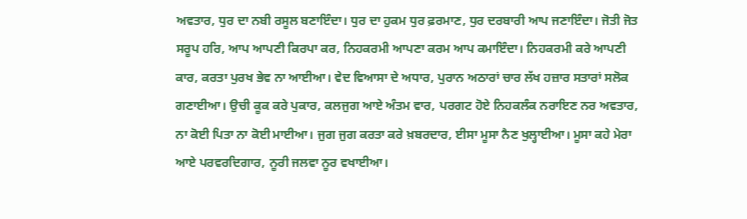ਅਵਤਾਰ, ਧੁਰ ਦਾ ਨਬੀ ਰਸੂਲ ਬਣਾਇੰਦਾ। ਧੁਰ ਦਾ ਹੁਕਮ ਧੁਰ ਫ਼ਰਮਾਣ, ਧੁਰ ਦਰਬਾਰੀ ਆਪ ਜਣਾਇੰਦਾ। ਜੋਤੀ ਜੋਤ ਸਰੂਪ ਹਰਿ, ਆਪ ਆਪਣੀ ਕਿਰਪਾ ਕਰ, ਨਿਹਕਰਮੀ ਆਪਣਾ ਕਰਮ ਆਪ ਕਮਾਇੰਦਾ। ਨਿਹਕਰਮੀ ਕਰੇ ਆਪਣੀ ਕਾਰ, ਕਰਤਾ ਪੁਰਖ ਭੇਵ ਨਾ ਆਈਆ। ਵੇਦ ਵਿਆਸਾ ਦੇ ਅਧਾਰ, ਪੁਰਾਨ ਅਠਾਰਾਂ ਚਾਰ ਲੱਖ ਹਜ਼ਾਰ ਸਤਾਰਾਂ ਸਲੋਕ ਗਣਾਈਆ। ਉਚੀ ਕੂਕ ਕਰੇ ਪੁਕਾਰ, ਕਲਜੁਗ ਆਏ ਅੰਤਮ ਵਾਰ, ਪਰਗਟ ਹੋਏ ਨਿਹਕਲੰਕ ਨਰਾਇਣ ਨਰ ਅਵਤਾਰ, ਨਾ ਕੋਈ ਪਿਤਾ ਨਾ ਕੋਈ ਮਾਈਆ। ਜੁਗ ਜੁਗ ਕਰਤਾ ਕਰੇ ਖ਼ਬਰਦਾਰ, ਈਸਾ ਮੂਸਾ ਨੈਣ ਖੁਲ੍ਹਾਈਆ। ਮੂਸਾ ਕਹੇ ਮੇਰਾ ਆਏ ਪਰਵਰਦਿਗਾਰ, ਨੂਰੀ ਜਲਵਾ ਨੂਰ ਵਖਾਈਆ।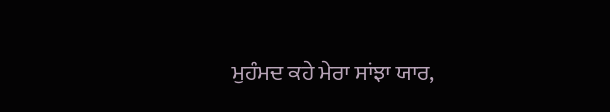ਮੁਹੰਮਦ ਕਹੇ ਮੇਰਾ ਸਾਂਝਾ ਯਾਰ,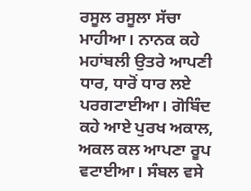ਰਸੂਲ ਰਸੂਲਾ ਸੱਚਾ ਮਾਹੀਆ। ਨਾਨਕ ਕਹੇ ਮਹਾਂਬਲੀ ਉਤਰੇ ਆਪਣੀ ਧਾਰ, ਧਾਰੋਂ ਧਾਰ ਲਏ ਪਰਗਟਾਈਆ। ਗੋਬਿੰਦ ਕਹੇ ਆਏ ਪੁਰਖ ਅਕਾਲ, ਅਕਲ ਕਲ ਆਪਣਾ ਰੂਪ ਵਟਾਈਆ। ਸੰਬਲ ਵਸੇ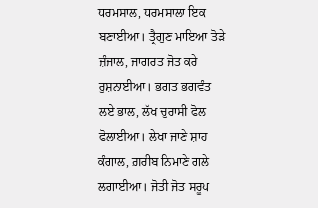ਧਰਮਸਾਲ, ਧਰਮਸਾਲਾ ਇਕ ਬਣਾਈਆ। ਤ੍ਰੈਗੁਣ ਮਾਇਆ ਤੋੜੇ ਜ਼ੰਜਾਲ, ਜਾਗਰਤ ਜੋਤ ਕਰੇ ਰੁਸ਼ਨਾਈਆ। ਭਗਤ ਭਗਵੰਤ ਲਏ ਭਾਲ, ਲੱਖ ਚੁਰਾਸੀ ਫੋਲ ਫੋਲਾਈਆ। ਲੇਖਾ ਜਾਣੇ ਸ਼ਾਹ ਕੰਗਾਲ, ਗ਼ਰੀਬ ਨਿਮਾਣੇ ਗਲੇ ਲਗਾਈਆ। ਜੋਤੀ ਜੋਤ ਸਰੂਪ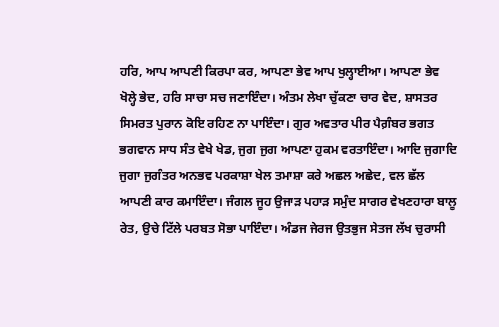ਹਰਿ, ਆਪ ਆਪਣੀ ਕਿਰਪਾ ਕਰ, ਆਪਣਾ ਭੇਵ ਆਪ ਖੁਲ੍ਹਾਈਆ। ਆਪਣਾ ਭੇਵ ਖੋਲ੍ਹੇ ਭੇਦ, ਹਰਿ ਸਾਚਾ ਸਚ ਜਣਾਇੰਦਾ। ਅੰਤਮ ਲੇਖਾ ਚੁੱਕਣਾ ਚਾਰ ਵੇਦ, ਸ਼ਾਸਤਰ ਸਿਮਰਤ ਪੁਰਾਨ ਕੋਇ ਰਹਿਣ ਨਾ ਪਾਇੰਦਾ। ਗੁਰ ਅਵਤਾਰ ਪੀਰ ਪੈਗ਼ੰਬਰ ਭਗਤ ਭਗਵਾਨ ਸਾਧ ਸੰਤ ਵੇਖੇ ਖੇਡ, ਜੁਗ ਜੁਗ ਆਪਣਾ ਹੁਕਮ ਵਰਤਾਇੰਦਾ। ਆਦਿ ਜੁਗਾਦਿ ਜੁਗਾ ਜੁਗੰਤਰ ਅਨਭਵ ਪਰਕਾਸ਼ਾ ਖੇਲ ਤਮਾਸ਼ਾ ਕਰੇ ਅਛਲ ਅਛੇਦ, ਵਲ ਛੱਲ ਆਪਣੀ ਕਾਰ ਕਮਾਇੰਦਾ। ਜੰਗਲ ਜੂਹ ਉਜਾੜ ਪਹਾੜ ਸਮੁੰਦ ਸਾਗਰ ਵੇਖਣਹਾਰਾ ਬਾਲੂ ਰੇਤ, ਉਚੇ ਟਿੱਲੇ ਪਰਬਤ ਸੋਭਾ ਪਾਇੰਦਾ। ਅੰਡਜ ਜੇਰਜ ਉਤਭੁਜ ਸੇਤਜ ਲੱਖ ਚੁਰਾਸੀ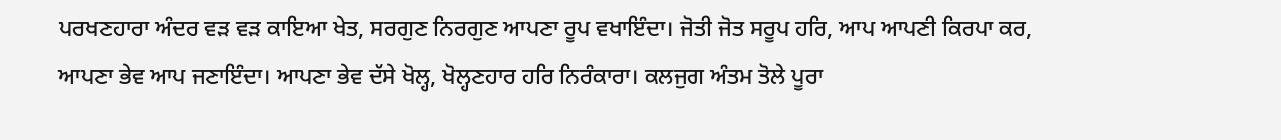ਪਰਖਣਹਾਰਾ ਅੰਦਰ ਵੜ ਵੜ ਕਾਇਆ ਖੇਤ, ਸਰਗੁਣ ਨਿਰਗੁਣ ਆਪਣਾ ਰੂਪ ਵਖਾਇੰਦਾ। ਜੋਤੀ ਜੋਤ ਸਰੂਪ ਹਰਿ, ਆਪ ਆਪਣੀ ਕਿਰਪਾ ਕਰ, ਆਪਣਾ ਭੇਵ ਆਪ ਜਣਾਇੰਦਾ। ਆਪਣਾ ਭੇਵ ਦੱਸੇ ਖੋਲ੍ਹ, ਖੋਲ੍ਹਣਹਾਰ ਹਰਿ ਨਿਰੰਕਾਰਾ। ਕਲਜੁਗ ਅੰਤਮ ਤੋਲੇ ਪੂਰਾ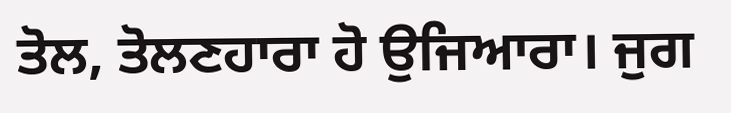ਤੋਲ, ਤੋਲਣਹਾਰਾ ਹੋ ਉਜਿਆਰਾ। ਜੁਗ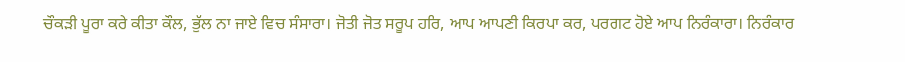ਚੌਕੜੀ ਪੂਰਾ ਕਰੇ ਕੀਤਾ ਕੌਲ, ਭੁੱਲ ਨਾ ਜਾਏ ਵਿਚ ਸੰਸਾਰਾ। ਜੋਤੀ ਜੋਤ ਸਰੂਪ ਹਰਿ, ਆਪ ਆਪਣੀ ਕਿਰਪਾ ਕਰ, ਪਰਗਟ ਹੋਏ ਆਪ ਨਿਰੰਕਾਰਾ। ਨਿਰੰਕਾਰ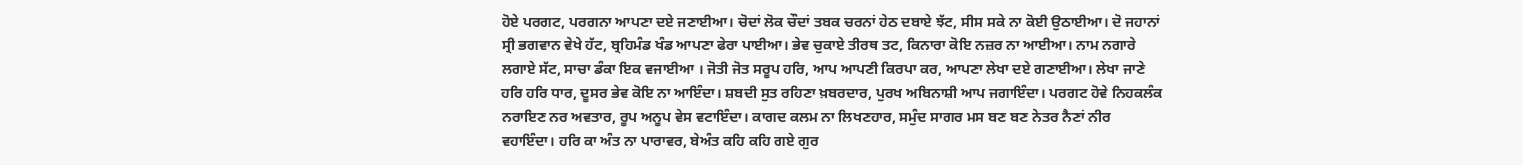ਹੋਏ ਪਰਗਟ, ਪਰਗਨਾ ਆਪਣਾ ਦਏ ਜਣਾਈਆ। ਚੋਦਾਂ ਲੋਕ ਚੌਦਾਂ ਤਬਕ ਚਰਨਾਂ ਹੇਠ ਦਬਾਏ ਝੱਟ, ਸੀਸ ਸਕੇ ਨਾ ਕੋਈ ਉਠਾਈਆ। ਦੋ ਜਹਾਨਾਂ ਸ੍ਰੀ ਭਗਵਾਨ ਵੇਖੇ ਹੱਟ, ਬ੍ਰਹਿਮੰਡ ਖੰਡ ਆਪਣਾ ਫੇਰਾ ਪਾਈਆ। ਭੇਵ ਚੁਕਾਏ ਤੀਰਥ ਤਟ, ਕਿਨਾਰਾ ਕੋਇ ਨਜ਼ਰ ਨਾ ਆਈਆ। ਨਾਮ ਨਗਾਰੇ ਲਗਾਏ ਸੱਟ, ਸਾਚਾ ਡੰਕਾ ਇਕ ਵਜਾਈਆ । ਜੋਤੀ ਜੋਤ ਸਰੂਪ ਹਰਿ, ਆਪ ਆਪਣੀ ਕਿਰਪਾ ਕਰ, ਆਪਣਾ ਲੇਖਾ ਦਏ ਗਣਾਈਆ। ਲੇਖਾ ਜਾਣੇ ਹਰਿ ਹਰਿ ਧਾਰ, ਦੂਸਰ ਭੇਵ ਕੋਇ ਨਾ ਆਇੰਦਾ। ਸ਼ਬਦੀ ਸੁਤ ਰਹਿਣਾ ਖ਼ਬਰਦਾਰ, ਪੁਰਖ ਅਬਿਨਾਸ਼ੀ ਆਪ ਜਗਾਇੰਦਾ। ਪਰਗਟ ਹੋਵੇ ਨਿਹਕਲੰਕ ਨਰਾਇਣ ਨਰ ਅਵਤਾਰ, ਰੂਪ ਅਨੂਪ ਵੇਸ ਵਟਾਇੰਦਾ। ਕਾਗਦ ਕਲਮ ਨਾ ਲਿਖਣਹਾਰ, ਸਮੁੰਦ ਸਾਗਰ ਮਸ ਬਣ ਬਣ ਨੇਤਰ ਨੈਣਾਂ ਨੀਰ ਵਹਾਇੰਦਾ। ਹਰਿ ਕਾ ਅੰਤ ਨਾ ਪਾਰਾਵਰ, ਬੇਅੰਤ ਕਹਿ ਕਹਿ ਗਏ ਗੁਰ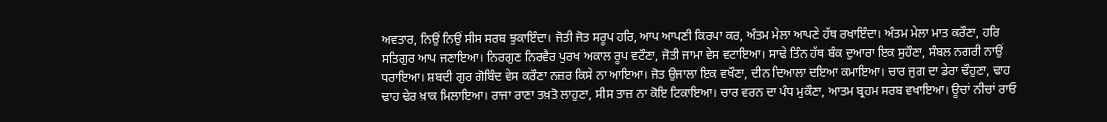ਅਵਤਾਰ, ਨਿਉਂ ਨਿਉਂ ਸੀਸ ਸਰਬ ਝੁਕਾਇੰਦਾ। ਜੋਤੀ ਜੋਤ ਸਰੂਪ ਹਰਿ, ਆਪ ਆਪਣੀ ਕਿਰਪਾ ਕਰ, ਅੰਤਮ ਮੇਲਾ ਆਪਣੇ ਹੱਥ ਰਖਾਇੰਦਾ। ਅੰਤਮ ਮੇਲਾ ਮਾਤ ਕਰੌਣਾ, ਹਰਿ ਸਤਿਗੁਰ ਆਪ ਜਣਾਇਆ। ਨਿਰਗੁਣ ਨਿਰਵੈਰ ਪੁਰਖ ਅਕਾਲ ਰੂਪ ਵਟੌਣਾ, ਜੋਤੀ ਜਾਮਾ ਵੇਸ ਵਟਾਇਆ। ਸਾਢੇ ਤਿੰਨ ਹੱਥ ਬੰਕ ਦੁਆਰਾ ਇਕ ਸੁਹੌਣਾ, ਸੰਬਲ ਨਗਰੀ ਨਾਉਂ ਧਰਾਇਆ। ਸ਼ਬਦੀ ਗੁਰ ਗੋਬਿੰਦ ਵੇਸ ਕਰੌਣਾ ਨਜ਼ਰ ਕਿਸੇ ਨਾ ਆਇਆ। ਜੋਤ ਉਜਾਲਾ ਇਕ ਵਖੌਣਾ, ਦੀਨ ਦਿਆਲਾ ਦਇਆ ਕਮਾਇਆ। ਚਾਰ ਜੁਗ ਦਾ ਡੇਰਾ ਢੌਹੁਣਾ, ਢਾਹ ਢਾਹ ਢੇਰ ਖ਼ਾਕ ਮਿਲਾਇਆ। ਰਾਜਾ ਰਾਣਾ ਤਖ਼ਤੋ ਲਾਹੁਣਾ, ਸੀਸ ਤਾਜ਼ ਨਾ ਕੋਇ ਟਿਕਾਇਆ। ਚਾਰ ਵਰਨ ਦਾ ਪੰਧ ਮੁਕੌਣਾ, ਆਤਮ ਬ੍ਰਹਮ ਸਰਬ ਵਖਾਇਆ। ਊਚਾਂ ਨੀਚਾਂ ਰਾਓ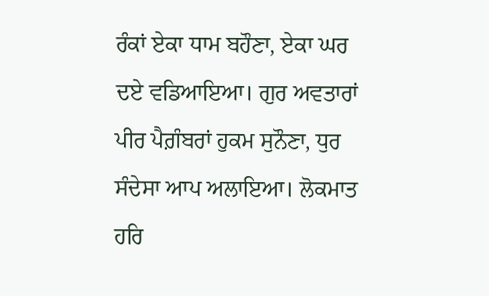ਰੰਕਾਂ ਏਕਾ ਧਾਮ ਬਹੌਣਾ, ਏਕਾ ਘਰ ਦਏ ਵਡਿਆਇਆ। ਗੁਰ ਅਵਤਾਰਾਂ ਪੀਰ ਪੈਗ਼ੰਬਰਾਂ ਹੁਕਮ ਸੁਨੌਣਾ, ਧੁਰ ਸੰਦੇਸਾ ਆਪ ਅਲਾਇਆ। ਲੋਕਮਾਤ ਹਰਿ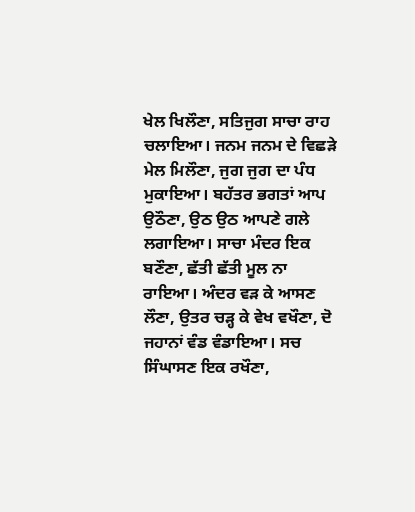ਖੇਲ ਖਿਲੌਣਾ, ਸਤਿਜੁਗ ਸਾਚਾ ਰਾਹ ਚਲਾਇਆ। ਜਨਮ ਜਨਮ ਦੇ ਵਿਛੜੇ ਮੇਲ ਮਿਲੌਣਾ, ਜੁਗ ਜੁਗ ਦਾ ਪੰਧ ਮੁਕਾਇਆ। ਬਹੱਤਰ ਭਗਤਾਂ ਆਪ ਉਠੌਣਾ, ਉਠ ਉਠ ਆਪਣੇ ਗਲੇ ਲਗਾਇਆ। ਸਾਚਾ ਮੰਦਰ ਇਕ ਬਣੌਣਾ, ਛੱਤੀ ਛੱਤੀ ਮੂਲ ਨਾ ਰਾਇਆ। ਅੰਦਰ ਵੜ ਕੇ ਆਸਣ ਲੌਣਾ, ਉਤਰ ਚੜ੍ਹ ਕੇ ਵੇਖ ਵਖੌਣਾ, ਦੋ ਜਹਾਨਾਂ ਵੰਡ ਵੰਡਾਇਆ। ਸਚ ਸਿੰਘਾਸਣ ਇਕ ਰਖੌਣਾ,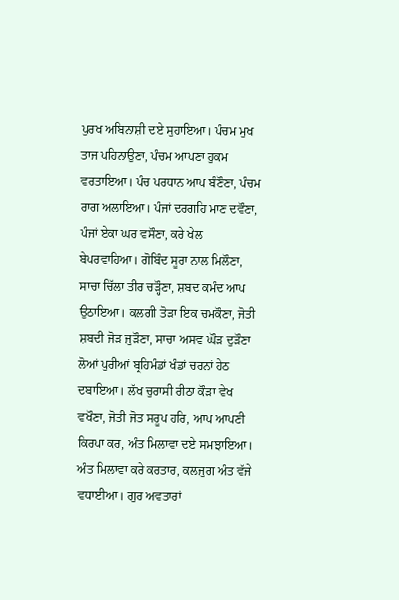ਪੁਰਖ ਅਬਿਨਾਸ਼ੀ ਦਏ ਸੁਹਾਇਆ। ਪੰਚਮ ਮੁਖ ਤਾਜ ਪਹਿਨਾਉਣਾ, ਪੰਚਮ ਆਪਣਾ ਹੁਕਮ ਵਰਤਾਇਆ। ਪੰਚ ਪਰਧਾਨ ਆਪ ਬੰਣੌਣਾ, ਪੰਚਮ ਰਾਗ ਅਲਾਇਆ। ਪੰਜਾਂ ਦਰਗਹਿ ਮਾਣ ਦਵੌਣਾ, ਪੰਜਾਂ ਏਕਾ ਘਰ ਵਸੌਣਾ, ਕਰੇ ਖੇਲ ਬੇਪਰਵਾਹਿਆ। ਗੋਬਿੰਦ ਸੂਰਾ ਨਾਲ ਮਿਲੌਣਾ, ਸਾਚਾ ਚਿੱਲਾ ਤੀਰ ਚੜ੍ਹੌਣਾ, ਸ਼ਬਦ ਕਮੰਦ ਆਪ ਉਠਾਇਆ। ਕਲਗੀ ਤੋੜਾ ਇਕ ਚਮਕੌਣਾ, ਜੋਤੀ ਸ਼ਬਦੀ ਜੋੜ ਜੁੜੌਣਾ, ਸਾਚਾ ਅਸਵ ਘੌੜ ਦੁੜੌਣਾ ਲੋਆਂ ਪੁਰੀਆਂ ਬ੍ਰਹਿਮੰਡਾਂ ਖੰਡਾਂ ਚਰਨਾਂ ਹੇਠ ਦਬਾਇਆ। ਲੱਖ ਚੁਰਾਸੀ ਰੀਠਾ ਕੌੜਾ ਵੇਖ ਵਖੌਣਾ, ਜੋਤੀ ਜੋਤ ਸਰੂਪ ਹਰਿ, ਆਪ ਆਪਣੀ ਕਿਰਪਾ ਕਰ, ਅੰਤ ਮਿਲਾਵਾ ਦਏ ਸਮਝਾਇਆ। ਅੰਤ ਮਿਲਾਵਾ ਕਰੇ ਕਰਤਾਰ, ਕਲਜੁਗ ਅੰਤ ਵੱਜੇ ਵਧਾਈਆ। ਗੁਰ ਅਵਤਾਰਾਂ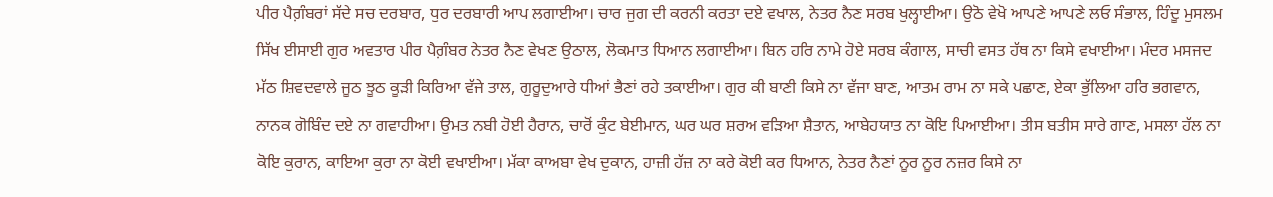ਪੀਰ ਪੈਗ਼ੰਬਰਾਂ ਸੱਦੇ ਸਚ ਦਰਬਾਰ, ਧੁਰ ਦਰਬਾਰੀ ਆਪ ਲਗਾਈਆ। ਚਾਰ ਜੁਗ ਦੀ ਕਰਨੀ ਕਰਤਾ ਦਏ ਵਖਾਲ, ਨੇਤਰ ਨੈਣ ਸਰਬ ਖੁਲ੍ਹਾਈਆ। ਉਠੋ ਵੇਖੋ ਆਪਣੇ ਆਪਣੇ ਲਓ ਸੰਭਾਲ, ਹਿੰਦੂ ਮੁਸਲਮ ਸਿੱਖ ਈਸਾਈ ਗੁਰ ਅਵਤਾਰ ਪੀਰ ਪੈਗ਼ੰਬਰ ਨੇਤਰ ਨੈਣ ਵੇਖਣ ਉਠਾਲ, ਲੋਕਮਾਤ ਧਿਆਨ ਲਗਾਈਆ। ਬਿਨ ਹਰਿ ਨਾਮੇ ਹੋਏ ਸਰਬ ਕੰਗਾਲ, ਸਾਚੀ ਵਸਤ ਹੱਥ ਨਾ ਕਿਸੇ ਵਖਾਈਆ। ਮੰਦਰ ਮਸਜਦ ਮੱਠ ਸ਼ਿਵਦਵਾਲੇ ਜੂਠ ਝੂਠ ਕੂੜੀ ਕਿਰਿਆ ਵੱਜੇ ਤਾਲ, ਗੁਰੂਦੁਆਰੇ ਧੀਆਂ ਭੈਣਾਂ ਰਹੇ ਤਕਾਈਆ। ਗੁਰ ਕੀ ਬਾਣੀ ਕਿਸੇ ਨਾ ਵੱਜਾ ਬਾਣ, ਆਤਮ ਰਾਮ ਨਾ ਸਕੇ ਪਛਾਣ, ਏਕਾ ਭੁੱਲਿਆ ਹਰਿ ਭਗਵਾਨ, ਨਾਨਕ ਗੋਬਿੰਦ ਦਏ ਨਾ ਗਵਾਹੀਆ। ਉਮਤ ਨਬੀ ਹੋਈ ਹੈਰਾਨ, ਚਾਰੋਂ ਕੁੰਟ ਬੇਈਮਾਨ, ਘਰ ਘਰ ਸ਼ਰਅ ਵੜਿਆ ਸ਼ੈਤਾਨ, ਆਬੇਹਯਾਤ ਨਾ ਕੋਇ ਪਿਆਈਆ। ਤੀਸ ਬਤੀਸ ਸਾਰੇ ਗਾਣ, ਮਸਲਾ ਹੱਲ ਨਾ ਕੋਇ ਕੁਰਾਨ, ਕਾਇਆ ਕੁਰਾ ਨਾ ਕੋਈ ਵਖਾਈਆ। ਮੱਕਾ ਕਾਅਬਾ ਵੇਖ ਦੁਕਾਨ, ਹਾਜ਼ੀ ਹੱਜ਼ ਨਾ ਕਰੇ ਕੋਈ ਕਰ ਧਿਆਨ, ਨੇਤਰ ਨੈਣਾਂ ਨੂਰ ਨੂਰ ਨਜ਼ਰ ਕਿਸੇ ਨਾ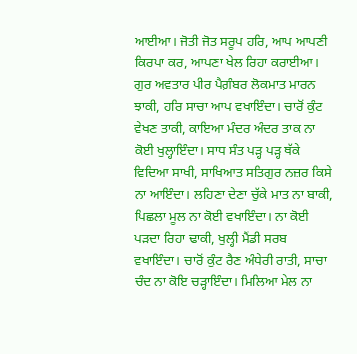ਆਈਆ। ਜੋਤੀ ਜੋਤ ਸਰੂਪ ਹਰਿ, ਆਪ ਆਪਣੀ ਕਿਰਪਾ ਕਰ, ਆਪਣਾ ਖੇਲ ਰਿਹਾ ਕਰਾਈਆ। ਗੁਰ ਅਵਤਾਰ ਪੀਰ ਪੈਗ਼ੰਬਰ ਲੋਕਮਾਤ ਮਾਰਨ ਝਾਕੀ, ਹਰਿ ਸਾਚਾ ਆਪ ਵਖਾਇੰਦਾ। ਚਾਰੋਂ ਕੁੰਟ ਵੇਖਣ ਤਾਕੀ, ਕਾਇਆ ਮੰਦਰ ਅੰਦਰ ਤਾਕ ਨਾ ਕੋਈ ਖੁਲ੍ਹਾਇੰਦਾ। ਸਾਧ ਸੰਤ ਪੜ੍ਹ ਪੜ੍ਹ ਥੱਕੇ ਵਿਦਿਆ ਸਾਖੀ, ਸਾਖਿਆਤ ਸਤਿਗੁਰ ਨਜ਼ਰ ਕਿਸੇ ਨਾ ਆਇੰਦਾ। ਲਹਿਣਾ ਦੇਣਾ ਚੁੱਕੇ ਮਾਤ ਨਾ ਬਾਕੀ, ਪਿਛਲਾ ਮੂਲ ਨਾ ਕੋਈ ਵਖਾਇੰਦਾ। ਨਾ ਕੋਈ ਪੜਦਾ ਰਿਹਾ ਢਾਕੀ, ਖੁਲ੍ਹੀ ਮੈਂਡੀ ਸਰਬ ਵਖਾਇੰਦਾ। ਚਾਰੋਂ ਕੁੰਟ ਰੈਣ ਅੰਧੇਰੀ ਰਾਤੀ, ਸਾਚਾ ਚੰਦ ਨਾ ਕੋਇ ਚੜ੍ਹਾਇੰਦਾ। ਮਿਲਿਆ ਮੇਲ ਨਾ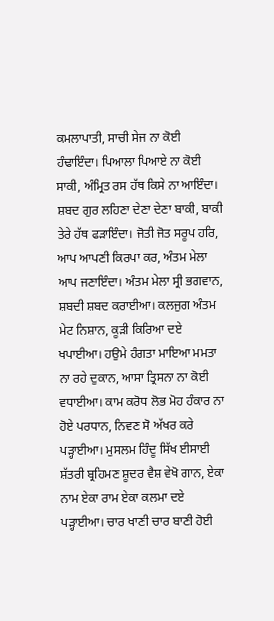ਕਮਲਾਪਾਤੀ, ਸਾਚੀ ਸੇਜ ਨਾ ਕੋਈ ਹੰਢਾਇੰਦਾ। ਪਿਆਲਾ ਪਿਆਏ ਨਾ ਕੋਈ ਸਾਕੀ, ਅੰਮ੍ਰਿਤ ਰਸ ਹੱਥ ਕਿਸੇ ਨਾ ਆਇੰਦਾ। ਸ਼ਬਦ ਗੁਰ ਲਹਿਣਾ ਦੇਣਾ ਦੇਣਾ ਬਾਕੀ, ਬਾਕੀ ਤੇਰੇ ਹੱਥ ਫੜਾਇੰਦਾ। ਜੋਤੀ ਜੋਤ ਸਰੂਪ ਹਰਿ, ਆਪ ਆਪਣੀ ਕਿਰਪਾ ਕਰ, ਅੰਤਮ ਮੇਲਾ ਆਪ ਜਣਾਇੰਦਾ। ਅੰਤਮ ਮੇਲਾ ਸ੍ਰੀ ਭਗਵਾਨ, ਸ਼ਬਦੀ ਸ਼ਬਦ ਕਰਾਈਆ। ਕਲਜੁਗ ਅੰਤਮ ਮੇਟ ਨਿਸ਼ਾਨ, ਕੂੜੀ ਕਿਰਿਆ ਦਏ ਖਪਾਈਆ। ਹਉਮੇ ਹੰਗਤਾ ਮਾਇਆ ਮਮਤਾ ਨਾ ਰਹੇ ਦੁਕਾਨ, ਆਸਾ ਤ੍ਰਿਸਨਾ ਨਾ ਕੋਈ ਵਧਾਈਆ। ਕਾਮ ਕਰੋਧ ਲੋਭ ਮੋਹ ਹੰਕਾਰ ਨਾ ਹੋਏ ਪਰਧਾਨ, ਨਿਵਣ ਸੋ ਅੱਖਰ ਕਰੇ ਪੜ੍ਹਾਈਆ। ਮੁਸਲਮ ਹਿੰਦੂ ਸਿੱਖ ਈਸਾਈ ਸ਼ੱਤਰੀ ਬ੍ਰਹਿਮਣ ਸ਼ੂਦਰ ਵੈਸ਼ ਵੇਖੋ ਗਾਨ, ਏਕਾ ਨਾਮ ਏਕਾ ਰਾਮ ਏਕਾ ਕਲਮਾ ਦਏ ਪੜ੍ਹਾਈਆ। ਚਾਰ ਖਾਣੀ ਚਾਰ ਬਾਣੀ ਹੋਈ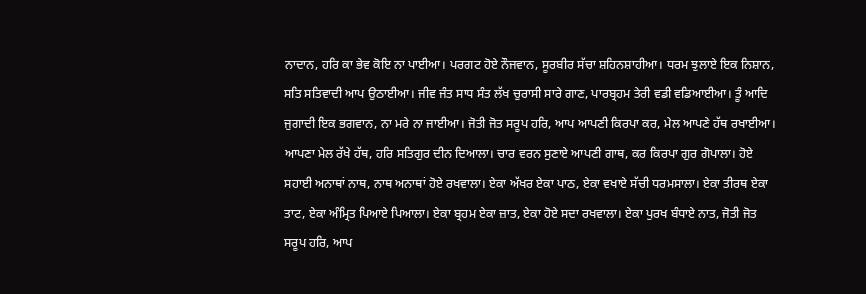ਨਾਦਾਨ, ਹਰਿ ਕਾ ਭੇਵ ਕੋਇ ਨਾ ਪਾਈਆ। ਪਰਗਟ ਹੋਏ ਨੌਜਵਾਨ, ਸੂਰਬੀਰ ਸੱਚਾ ਸ਼ਹਿਨਸ਼ਾਹੀਆ। ਧਰਮ ਝੁਲਾਏ ਇਕ ਨਿਸ਼ਾਨ, ਸਤਿ ਸਤਿਵਾਦੀ ਆਪ ਉਠਾਈਆ। ਜੀਵ ਜੰਤ ਸਾਧ ਸੰਤ ਲੱਖ ਚੁਰਾਸੀ ਸਾਰੇ ਗਾਣ, ਪਾਰਬ੍ਰਹਮ ਤੇਰੀ ਵਡੀ ਵਡਿਆਈਆ। ਤੂੰ ਆਦਿ ਜੁਗਾਦੀ ਇਕ ਭਗਵਾਨ, ਨਾ ਮਰੇ ਨਾ ਜਾਈਆ। ਜੋਤੀ ਜੋਤ ਸਰੂਪ ਹਰਿ, ਆਪ ਆਪਣੀ ਕਿਰਪਾ ਕਰ, ਮੇਲ ਆਪਣੇ ਹੱਥ ਰਖਾਈਆ। ਆਪਣਾ ਮੇਲ ਰੱਖੇ ਹੱਥ, ਹਰਿ ਸਤਿਗੁਰ ਦੀਨ ਦਿਆਲਾ। ਚਾਰ ਵਰਨ ਸੁਣਾਏ ਆਪਣੀ ਗਾਥ, ਕਰ ਕਿਰਪਾ ਗੁਰ ਗੋਪਾਲਾ। ਹੋਏ ਸਹਾਈ ਅਨਾਥਾਂ ਨਾਥ, ਨਾਥ ਅਨਾਥਾਂ ਹੋਏ ਰਖਵਾਲਾ। ਏਕਾ ਅੱਖਰ ਏਕਾ ਪਾਠ, ਏਕਾ ਵਖਾਏ ਸੱਚੀ ਧਰਮਸਾਲਾ। ਏਕਾ ਤੀਰਥ ਏਕਾ ਤਾਟ, ਏਕਾ ਅੰਮ੍ਰਿਤ ਪਿਆਏ ਪਿਆਲਾ। ਏਕਾ ਬ੍ਰਹਮ ਏਕਾ ਜ਼ਾਤ, ਏਕਾ ਹੋਏ ਸਦਾ ਰਖਵਾਲਾ। ਏਕਾ ਪੁਰਖ ਬੰਧਾਏ ਨਾਤ, ਜੋਤੀ ਜੋਤ ਸਰੂਪ ਹਰਿ, ਆਪ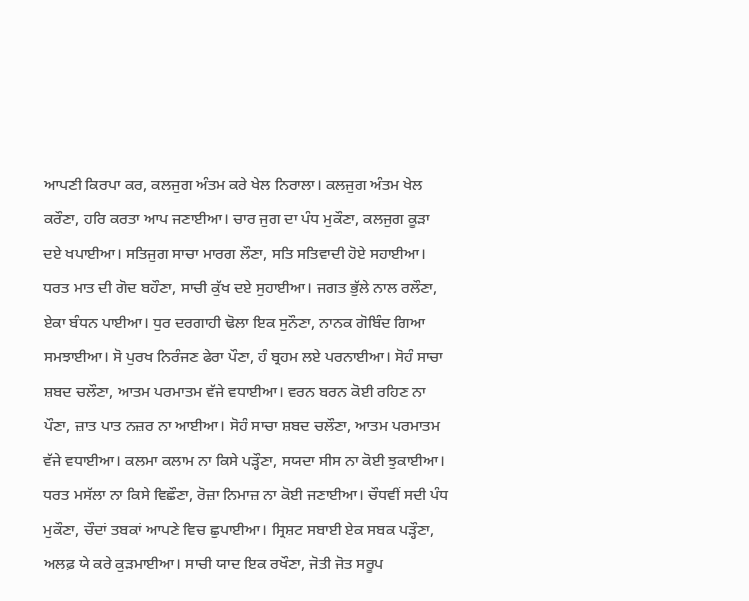ਆਪਣੀ ਕਿਰਪਾ ਕਰ, ਕਲਜੁਗ ਅੰਤਮ ਕਰੇ ਖੇਲ ਨਿਰਾਲਾ। ਕਲਜੁਗ ਅੰਤਮ ਖੇਲ ਕਰੌਣਾ, ਹਰਿ ਕਰਤਾ ਆਪ ਜਣਾਈਆ। ਚਾਰ ਜੁਗ ਦਾ ਪੰਧ ਮੁਕੌਣਾ, ਕਲਜੁਗ ਕੂੜਾ ਦਏ ਖਪਾਈਆ। ਸਤਿਜੁਗ ਸਾਚਾ ਮਾਰਗ ਲੌਣਾ, ਸਤਿ ਸਤਿਵਾਦੀ ਹੋਏ ਸਹਾਈਆ। ਧਰਤ ਮਾਤ ਦੀ ਗੋਦ ਬਹੌਣਾ, ਸਾਚੀ ਕੁੱਖ ਦਏ ਸੁਹਾਈਆ। ਜਗਤ ਭੁੱਲੇ ਨਾਲ ਰਲੌਣਾ, ਏਕਾ ਬੰਧਨ ਪਾਈਆ। ਧੁਰ ਦਰਗਾਹੀ ਢੋਲਾ ਇਕ ਸੁਨੌਣਾ, ਨਾਨਕ ਗੋਬਿੰਦ ਗਿਆ ਸਮਝਾਈਆ। ਸੋ ਪੁਰਖ ਨਿਰੰਜਣ ਫੇਰਾ ਪੌਣਾ, ਹੰ ਬ੍ਰਹਮ ਲਏ ਪਰਨਾਈਆ। ਸੋਹੰ ਸਾਚਾ ਸ਼ਬਦ ਚਲੌਣਾ, ਆਤਮ ਪਰਮਾਤਮ ਵੱਜੇ ਵਧਾਈਆ। ਵਰਨ ਬਰਨ ਕੋਈ ਰਹਿਣ ਨਾ ਪੌਣਾ, ਜ਼ਾਤ ਪਾਤ ਨਜ਼ਰ ਨਾ ਆਈਆ। ਸੋਹੰ ਸਾਚਾ ਸ਼ਬਦ ਚਲੌਣਾ, ਆਤਮ ਪਰਮਾਤਮ ਵੱਜੇ ਵਧਾਈਆ। ਕਲਮਾ ਕਲਾਮ ਨਾ ਕਿਸੇ ਪੜ੍ਹੌਣਾ, ਸਯਦਾ ਸੀਸ ਨਾ ਕੋਈ ਝੁਕਾਈਆ। ਧਰਤ ਮਸੱਲਾ ਨਾ ਕਿਸੇ ਵਿਛੌਣਾ, ਰੋਜ਼ਾ ਨਿਮਾਜ਼ ਨਾ ਕੋਈ ਜਣਾਈਆ। ਚੌਧਵੀਂ ਸਦੀ ਪੰਧ ਮੁਕੌਣਾ, ਚੌਦਾਂ ਤਬਕਾਂ ਆਪਣੇ ਵਿਚ ਛੁਪਾਈਆ। ਸ੍ਰਿਸ਼ਟ ਸਬਾਈ ਏਕ ਸਬਕ ਪੜ੍ਹੌਣਾ, ਅਲਫ਼ ਯੇ ਕਰੇ ਕੁੜਮਾਈਆ। ਸਾਚੀ ਯਾਦ ਇਕ ਰਖੌਣਾ, ਜੋਤੀ ਜੋਤ ਸਰੂਪ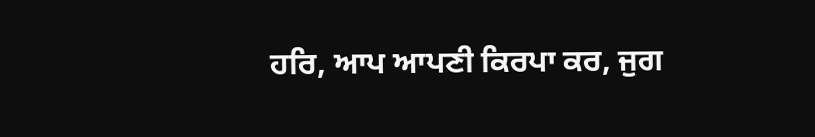ਹਰਿ, ਆਪ ਆਪਣੀ ਕਿਰਪਾ ਕਰ, ਜੁਗ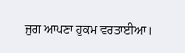ਜੁਗ ਆਪਣਾ ਹੁਕਮ ਵਰਤਾਈਆ।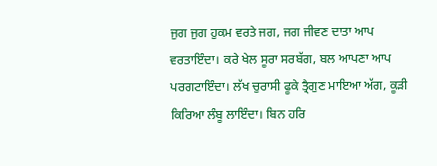ਜੁਗ ਜੁਗ ਹੁਕਮ ਵਰਤੇ ਜਗ, ਜਗ ਜੀਵਣ ਦਾਤਾ ਆਪ ਵਰਤਾਇੰਦਾ। ਕਰੇ ਖੇਲ ਸੂਰਾ ਸਰਬੱਗ, ਬਲ ਆਪਣਾ ਆਪ ਪਰਗਟਾਇੰਦਾ। ਲੱਖ ਚੁਰਾਸੀ ਫੂਕੇ ਤ੍ਰੈਗੁਣ ਮਾਇਆ ਅੱਗ, ਕੂੜੀ ਕਿਰਿਆ ਲੰਬੂ ਲਾਇੰਦਾ। ਬਿਨ ਹਰਿ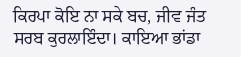ਕਿਰਪਾ ਕੋਇ ਨਾ ਸਕੇ ਬਚ, ਜੀਵ ਜੰਤ ਸਰਬ ਕੁਰਲਾਇੰਦਾ। ਕਾਇਆ ਭਾਂਡਾ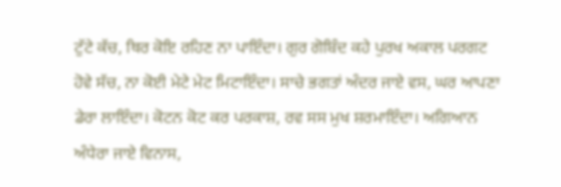ਟੁੱਟੇ ਕੱਚ, ਥਿਰ ਕੋਇ ਰਹਿਣ ਨਾ ਪਾਇੰਦਾ। ਗੁਰ ਗੋਬਿੰਦ ਕਹੇ ਪੁਰਖ ਅਕਾਲ ਪਰਗਟ ਹੋਵੇ ਸੱਚ, ਨਾ ਕੋਈ ਮੇਟੇ ਮੇਟ ਮਿਟਾਇੰਦਾ। ਸਾਚੇ ਭਗਤਾਂ ਅੰਦਰ ਜਾਏ ਵਸ, ਘਰ ਆਪਣਾ ਡੇਰਾ ਲਾਇੰਦਾ। ਕੋਟਨ ਕੋਟ ਕਰ ਪਰਕਾਸ਼, ਰਵ ਸਸ ਮੁਖ ਸ਼ਰਮਾਇੰਦਾ। ਅਗਿਆਨ ਅੰਧੇਰਾ ਜਾਏ ਵਿਨਾਸ,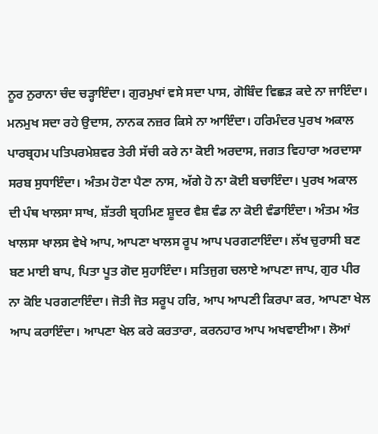ਨੂਰ ਨੁਰਾਨਾ ਚੰਦ ਚੜ੍ਹਾਇੰਦਾ। ਗੁਰਮੁਖਾਂ ਵਸੇ ਸਦਾ ਪਾਸ, ਗੋਬਿੰਦ ਵਿਛੜ ਕਦੇ ਨਾ ਜਾਇੰਦਾ। ਮਨਮੁਖ ਸਦਾ ਰਹੇ ਉਦਾਸ, ਨਾਨਕ ਨਜ਼ਰ ਕਿਸੇ ਨਾ ਆਇੰਦਾ। ਹਰਿਮੰਦਰ ਪੁਰਖ ਅਕਾਲ ਪਾਰਬ੍ਰਹਮ ਪਤਿਪਰਮੇਸ਼ਵਰ ਤੇਰੀ ਸੱਚੀ ਕਰੇ ਨਾ ਕੋਈ ਅਰਦਾਸ, ਜਗਤ ਵਿਹਾਰਾ ਅਰਦਾਸਾ ਸਰਬ ਸੁਧਾਇੰਦਾ। ਅੰਤਮ ਹੋਣਾ ਪੈਣਾ ਨਾਸ, ਅੱਗੇ ਹੋ ਨਾ ਕੋਈ ਬਚਾਇੰਦਾ। ਪੁਰਖ ਅਕਾਲ ਦੀ ਪੰਥ ਖਾਲਸਾ ਸਾਖ, ਸ਼ੱਤਰੀ ਬ੍ਰਹਮਿਣ ਸ਼ੂਦਰ ਵੈਸ਼ ਵੰਡ ਨਾ ਕੋਈ ਵੰਡਾਇੰਦਾ। ਅੰਤਮ ਅੰਤ ਖਾਲਸਾ ਖਾਲਸ ਵੇਖੇ ਆਪ, ਆਪਣਾ ਖਾਲਸ ਰੂਪ ਆਪ ਪਰਗਟਾਇੰਦਾ। ਲੱਖ ਚੁਰਾਸੀ ਬਣ ਬਣ ਮਾਈ ਬਾਪ, ਪਿਤਾ ਪੂਤ ਗੋਦ ਸੁਹਾਇੰਦਾ। ਸਤਿਜੁਗ ਚਲਾਏ ਆਪਣਾ ਜਾਪ, ਗੁਰ ਪੀਰ ਨਾ ਕੋਇ ਪਰਗਟਾਇੰਦਾ। ਜੋਤੀ ਜੋਤ ਸਰੂਪ ਹਰਿ, ਆਪ ਆਪਣੀ ਕਿਰਪਾ ਕਰ, ਆਪਣਾ ਖੇਲ ਆਪ ਕਰਾਇੰਦਾ। ਆਪਣਾ ਖੇਲ ਕਰੇ ਕਰਤਾਰਾ, ਕਰਨਹਾਰ ਆਪ ਅਖਵਾਈਆ। ਲੋਆਂ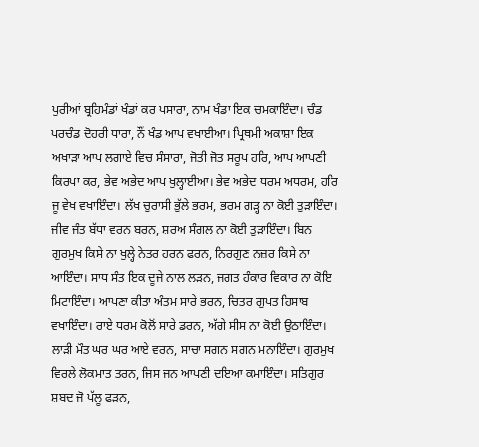ਪੁਰੀਆਂ ਬ੍ਰਹਿਮੰਡਾਂ ਖੰਡਾਂ ਕਰ ਪਸਾਰਾ, ਨਾਮ ਖੰਡਾ ਇਕ ਚਮਕਾਇੰਦਾ। ਚੰਡ ਪਰਚੰਡ ਦੋਹਰੀ ਧਾਰਾ, ਨੌਂ ਖੰਡ ਆਪ ਵਖਾਈਆ। ਪ੍ਰਿਥਮੀ ਅਕਾਸ਼ਾ ਇਕ ਅਖਾੜਾ ਆਪ ਲਗਾਏ ਵਿਚ ਸੰਸਾਰਾ, ਜੋਤੀ ਜੋਤ ਸਰੂਪ ਹਰਿ, ਆਪ ਆਪਣੀ ਕਿਰਪਾ ਕਰ, ਭੇਵ ਅਭੇਦ ਆਪ ਖੁਲ੍ਹਾਈਆ। ਭੇਵ ਅਭੇਦ ਧਰਮ ਅਧਰਮ, ਹਰਿ ਜੂ ਵੇਖ ਵਖਾਇੰਦਾ। ਲੱਖ ਚੁਰਾਸੀ ਭੁੱਲੇ ਭਰਮ, ਭਰਮ ਗੜ੍ਹ ਨਾ ਕੋਈ ਤੁੜਾਇੰਦਾ। ਜੀਵ ਜੰਤ ਬੱਧਾ ਵਰਨ ਬਰਨ, ਸ਼ਰਅ ਸੰਗਲ ਨਾ ਕੋਈ ਤੁੜਾਇੰਦਾ। ਬਿਨ ਗੁਰਮੁਖ ਕਿਸੇ ਨਾ ਖੁਲ੍ਹੇ ਨੇਤਰ ਹਰਨ ਫਰਨ, ਨਿਰਗੁਣ ਨਜ਼ਰ ਕਿਸੇ ਨਾ ਆਇੰਦਾ। ਸਾਧ ਸੰਤ ਇਕ ਦੂਜੇ ਨਾਲ ਲੜਨ, ਜਗਤ ਹੰਕਾਰ ਵਿਕਾਰ ਨਾ ਕੋਇ ਮਿਟਾਇੰਦਾ। ਆਪਣਾ ਕੀਤਾ ਅੰਤਮ ਸਾਰੇ ਭਰਨ, ਚਿਤਰ ਗੁਪਤ ਹਿਸਾਬ ਵਖਾਇੰਦਾ। ਰਾਏ ਧਰਮ ਕੋਲੋਂ ਸਾਰੇ ਡਰਨ, ਅੱਗੇ ਸੀਸ ਨਾ ਕੋਈ ਉਠਾਇੰਦਾ। ਲਾੜੀ ਮੌਤ ਘਰ ਘਰ ਆਏ ਵਰਨ, ਸਾਚਾ ਸਗਨ ਸਗਨ ਮਨਾਇੰਦਾ। ਗੁਰਮੁਖ ਵਿਰਲੇ ਲੋਕਮਾਤ ਤਰਨ, ਜਿਸ ਜਨ ਆਪਣੀ ਦਇਆ ਕਮਾਇੰਦਾ। ਸਤਿਗੁਰ ਸ਼ਬਦ ਜੋ ਪੱਲੂ ਫੜਨ,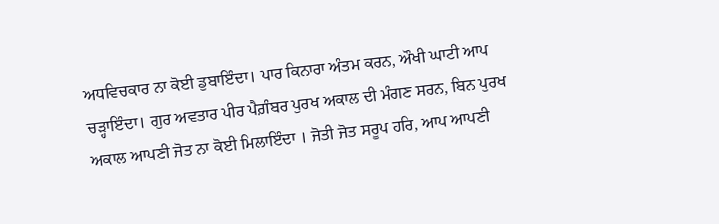ਅਧਵਿਚਕਾਰ ਨਾ ਕੋਈ ਡੁਬਾਇੰਦਾ। ਪਾਰ ਕਿਨਾਰਾ ਅੰਤਮ ਕਰਨ, ਔਖੀ ਘਾਟੀ ਆਪ ਚੜ੍ਹਾਇੰਦਾ। ਗੁਰ ਅਵਤਾਰ ਪੀਰ ਪੈਗ਼ੰਬਰ ਪੁਰਖ ਅਕਾਲ ਦੀ ਮੰਗਣ ਸਰਨ, ਬਿਨ ਪੁਰਖ ਅਕਾਲ ਆਪਣੀ ਜੋਤ ਨਾ ਕੋਈ ਮਿਲਾਇੰਦਾ । ਜੋਤੀ ਜੋਤ ਸਰੂਪ ਹਰਿ, ਆਪ ਆਪਣੀ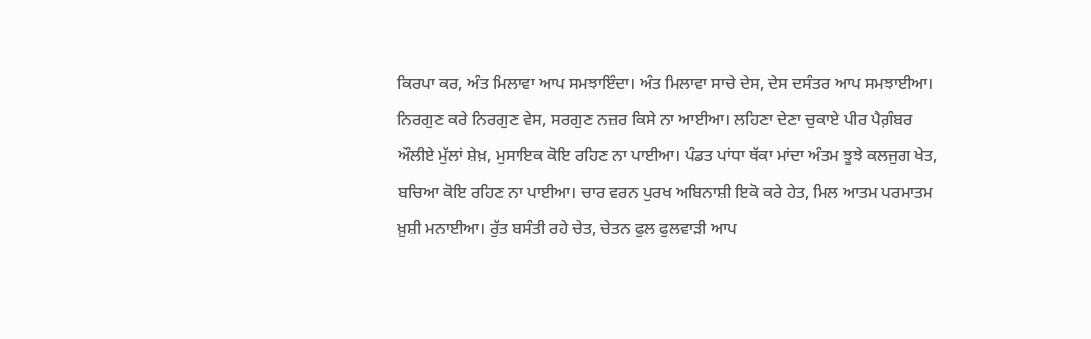ਕਿਰਪਾ ਕਰ, ਅੰਤ ਮਿਲਾਵਾ ਆਪ ਸਮਝਾਇੰਦਾ। ਅੰਤ ਮਿਲਾਵਾ ਸਾਚੇ ਦੇਸ, ਦੇਸ ਦਸੰਤਰ ਆਪ ਸਮਝਾਈਆ। ਨਿਰਗੁਣ ਕਰੇ ਨਿਰਗੁਣ ਵੇਸ, ਸਰਗੁਣ ਨਜ਼ਰ ਕਿਸੇ ਨਾ ਆਈਆ। ਲਹਿਣਾ ਦੇਣਾ ਚੁਕਾਏ ਪੀਰ ਪੈਗ਼ੰਬਰ ਔਲੀਏ ਮੁੱਲਾਂ ਸ਼ੇਖ਼, ਮੁਸਾਇਕ ਕੋਇ ਰਹਿਣ ਨਾ ਪਾਈਆ। ਪੰਡਤ ਪਾਂਧਾ ਥੱਕਾ ਮਾਂਦਾ ਅੰਤਮ ਝੂਝੇ ਕਲਜੁਗ ਖੇਤ, ਬਚਿਆ ਕੋਇ ਰਹਿਣ ਨਾ ਪਾਈਆ। ਚਾਰ ਵਰਨ ਪੁਰਖ ਅਬਿਨਾਸ਼ੀ ਇਕੋ ਕਰੇ ਹੇਤ, ਮਿਲ ਆਤਮ ਪਰਮਾਤਮ ਖ਼ੁਸ਼ੀ ਮਨਾਈਆ। ਰੁੱਤ ਬਸੰਤੀ ਰਹੇ ਚੇਤ, ਚੇਤਨ ਫੁਲ ਫੁਲਵਾੜੀ ਆਪ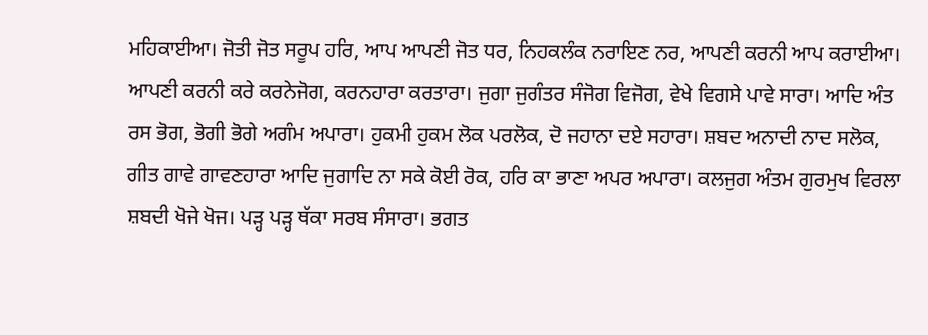ਮਹਿਕਾਈਆ। ਜੋਤੀ ਜੋਤ ਸਰੂਪ ਹਰਿ, ਆਪ ਆਪਣੀ ਜੋਤ ਧਰ, ਨਿਹਕਲੰਕ ਨਰਾਇਣ ਨਰ, ਆਪਣੀ ਕਰਨੀ ਆਪ ਕਰਾਈਆ। ਆਪਣੀ ਕਰਨੀ ਕਰੇ ਕਰਨੇਜੋਗ, ਕਰਨਹਾਰਾ ਕਰਤਾਰਾ। ਜੁਗਾ ਜੁਗੰਤਰ ਸੰਜੋਗ ਵਿਜੋਗ, ਵੇਖੇ ਵਿਗਸੇ ਪਾਵੇ ਸਾਰਾ। ਆਦਿ ਅੰਤ ਰਸ ਭੋਗ, ਭੋਗੀ ਭੋਗੇ ਅਗੰਮ ਅਪਾਰਾ। ਹੁਕਮੀ ਹੁਕਮ ਲੋਕ ਪਰਲੋਕ, ਦੋ ਜਹਾਨਾ ਦਏ ਸਹਾਰਾ। ਸ਼ਬਦ ਅਨਾਦੀ ਨਾਦ ਸਲੋਕ, ਗੀਤ ਗਾਵੇ ਗਾਵਣਹਾਰਾ ਆਦਿ ਜੁਗਾਦਿ ਨਾ ਸਕੇ ਕੋਈ ਰੋਕ, ਹਰਿ ਕਾ ਭਾਣਾ ਅਪਰ ਅਪਾਰਾ। ਕਲਜੁਗ ਅੰਤਮ ਗੁਰਮੁਖ ਵਿਰਲਾ ਸ਼ਬਦੀ ਖੋਜੇ ਖੋਜ। ਪੜ੍ਹ ਪੜ੍ਹ ਥੱਕਾ ਸਰਬ ਸੰਸਾਰਾ। ਭਗਤ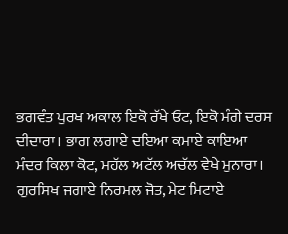ਭਗਵੰਤ ਪੁਰਖ ਅਕਾਲ ਇਕੋ ਰੱਖੇ ਓਟ, ਇਕੋ ਮੰਗੇ ਦਰਸ ਦੀਦਾਰਾ। ਭਾਗ ਲਗਾਏ ਦਇਆ ਕਮਾਏ ਕਾਇਆ ਮੰਦਰ ਕਿਲਾ ਕੋਟ, ਮਹੱਲ ਅਟੱਲ ਅਚੱਲ ਵੇਖੇ ਮੁਨਾਰਾ। ਗੁਰਸਿਖ ਜਗਾਏ ਨਿਰਮਲ ਜੋਤ, ਮੇਟ ਮਿਟਾਏ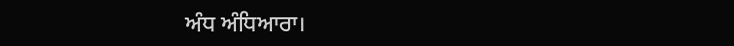ਅੰਧ ਅੰਧਿਆਰਾ।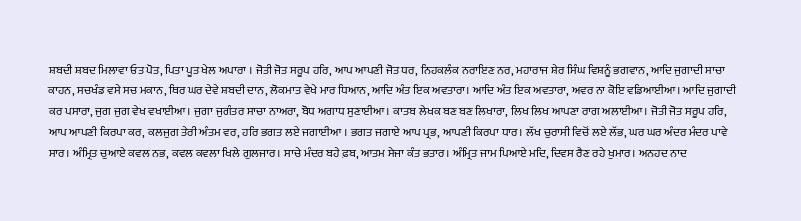ਸ਼ਬਦੀ ਸ਼ਬਦ ਮਿਲਾਵਾ ਓਤ ਪੋਤ, ਪਿਤਾ ਪੂਤ ਖੇਲ ਅਪਾਰਾ । ਜੋਤੀ ਜੋਤ ਸਰੂਪ ਹਰਿ, ਆਪ ਆਪਣੀ ਜੋਤ ਧਰ, ਨਿਹਕਲੰਕ ਨਰਾਇਣ ਨਰ, ਮਹਾਰਾਜ ਸ਼ੇਰ ਸਿੰਘ ਵਿਸ਼ਨੂੰ ਭਗਵਾਨ, ਆਦਿ ਜੁਗਾਦੀ ਸਾਚਾ ਕਾਹਨ, ਸਚਖੰਡ ਵਸੇ ਸਚ ਮਕਾਨ, ਥਿਰ ਘਰ ਦੇਵੇ ਸ਼ਬਦੀ ਦਾਨ, ਲੋਕਮਾਤ ਵੇਖੇ ਮਾਰ ਧਿਆਨ, ਆਦਿ ਅੰਤ ਇਕ ਅਵਤਾਰਾ। ਆਦਿ ਅੰਤ ਇਕ ਅਵਤਾਰਾ, ਅਵਰ ਨਾ ਕੋਇ ਵਡਿਆਈਆ। ਆਦਿ ਜੁਗਾਦੀ ਕਰ ਪਸਾਰਾ, ਜੁਗ ਜੁਗ ਵੇਖ ਵਖਾਈਆ। ਜੁਗਾ ਜੁਗੰਤਰ ਸਾਚਾ ਨਾਅਰਾ, ਬੋਧ ਅਗਾਧ ਸੁਣਾਈਆ। ਕਾਤਬ ਲੇਖਕ ਬਣ ਬਣ ਲਿਖਾਰਾ, ਲਿਖ ਲਿਖ ਆਪਣਾ ਰਾਗ ਅਲਾਈਆ। ਜੋਤੀ ਜੋਤ ਸਰੂਪ ਹਰਿ, ਆਪ ਆਪਣੀ ਕਿਰਪਾ ਕਰ, ਕਲਜੁਗ ਤੇਰੀ ਅੰਤਮ ਵਰ, ਹਰਿ ਭਗਤ ਲਏ ਜਗਾਈਆ । ਭਗਤ ਜਗਾਏ ਆਪ ਪ੍ਰਭ, ਆਪਣੀ ਕਿਰਪਾ ਧਾਰ। ਲੱਖ ਚੁਰਾਸੀ ਵਿਚੋਂ ਲਏ ਲੱਭ, ਘਰ ਘਰ ਅੰਦਰ ਮੰਦਰ ਪਾਵੇ ਸਾਰ। ਅੰਮ੍ਰਿਤ ਚੁਆਏ ਕਵਲ ਨਭ, ਕਵਲ ਕਵਲਾ ਖਿਲੇ ਗੁਲਜਾਰ। ਸਾਚੇ ਮੰਦਰ ਬਹੇ ਫ਼ਬ, ਆਤਮ ਸੇਜਾ ਕੰਤ ਭਤਾਰ। ਅੰਮ੍ਰਿਤ ਜਾਮ ਪਿਆਏ ਮਦਿ, ਦਿਵਸ ਰੈਣ ਰਹੇ ਖੁਮਾਰ। ਅਨਹਦ ਨਾਦ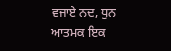ਵਜਾਏ ਨਦ, ਧੁਨ ਆਤਮਕ ਇਕ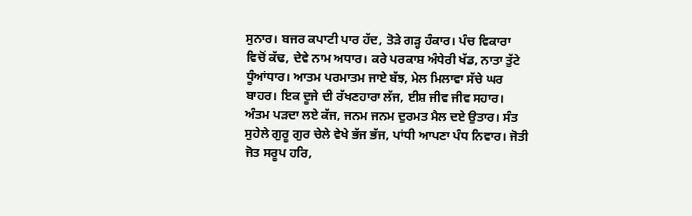ਸੁਨਾਰ। ਬਜਰ ਕਪਾਟੀ ਪਾਰ ਹੱਦ, ਤੋੜੇ ਗੜ੍ਹ ਹੰਕਾਰ। ਪੰਚ ਵਿਕਾਰਾ ਵਿਚੋਂ ਕੱਢ, ਦੇਵੇ ਨਾਮ ਅਧਾਰ। ਕਰੇ ਪਰਕਾਸ਼ ਅੰਧੇਰੀ ਖੱਡ, ਨਾਤਾ ਤੁੱਟੇ ਧੂੰਆਂਧਾਰ। ਆਤਮ ਪਰਮਾਤਮ ਜਾਏ ਬੱਝ, ਮੇਲ ਮਿਲਾਵਾ ਸੱਚੇ ਘਰ ਬਾਹਰ। ਇਕ ਦੂਜੇ ਦੀ ਰੱਖਣਹਾਰਾ ਲੱਜ, ਈਸ਼ ਜੀਵ ਜੀਵ ਸਹਾਰ। ਅੰਤਮ ਪੜਦਾ ਲਏ ਕੱਜ, ਜਨਮ ਜਨਮ ਦੁਰਮਤ ਮੈਲ ਦਏ ਉਤਾਰ। ਸੰਤ ਸੁਹੇਲੇ ਗੁਰੂ ਗੁਰ ਚੇਲੇ ਵੇਖੇ ਭੱਜ ਭੱਜ, ਪਾਂਧੀ ਆਪਣਾ ਪੰਧ ਨਿਵਾਰ। ਜੋਤੀ ਜੋਤ ਸਰੂਪ ਹਰਿ,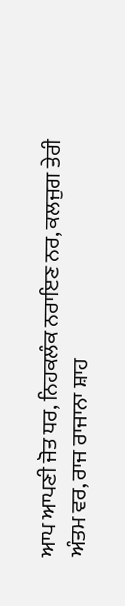ਆਪ ਆਪਣੀ ਜੋਤ ਧਰ, ਨਿਹਕਲੰਕ ਨਰਾਇਣ ਨਰ, ਕਲਜੁਗ ਤੇਰੀ ਅੰਤਮ ਵਰ, ਰਾਜ ਰਾਜਾਨਾ ਸ਼ਾਹ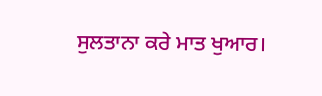ਸੁਲਤਾਨਾ ਕਰੇ ਮਾਤ ਖੁਆਰ।